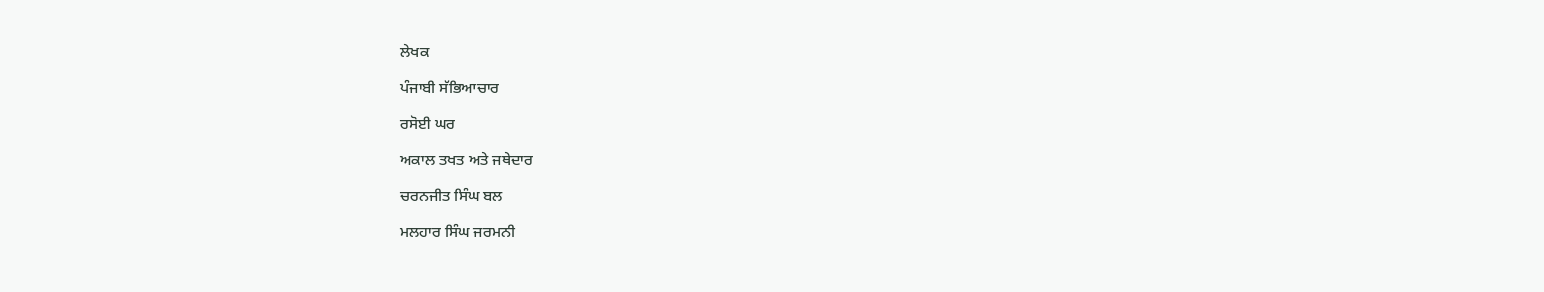ਲੇਖਕ

ਪੰਜਾਬੀ ਸੱਭਿਆਚਾਰ

ਰਸੋਈ ਘਰ

ਅਕਾਲ ਤਖਤ ਅਤੇ ਜਥੇਦਾਰ

ਚਰਨਜੀਤ ਸਿੰਘ ਬਲ

ਮਲਹਾਰ ਸਿੰਘ ਜਰਮਨੀ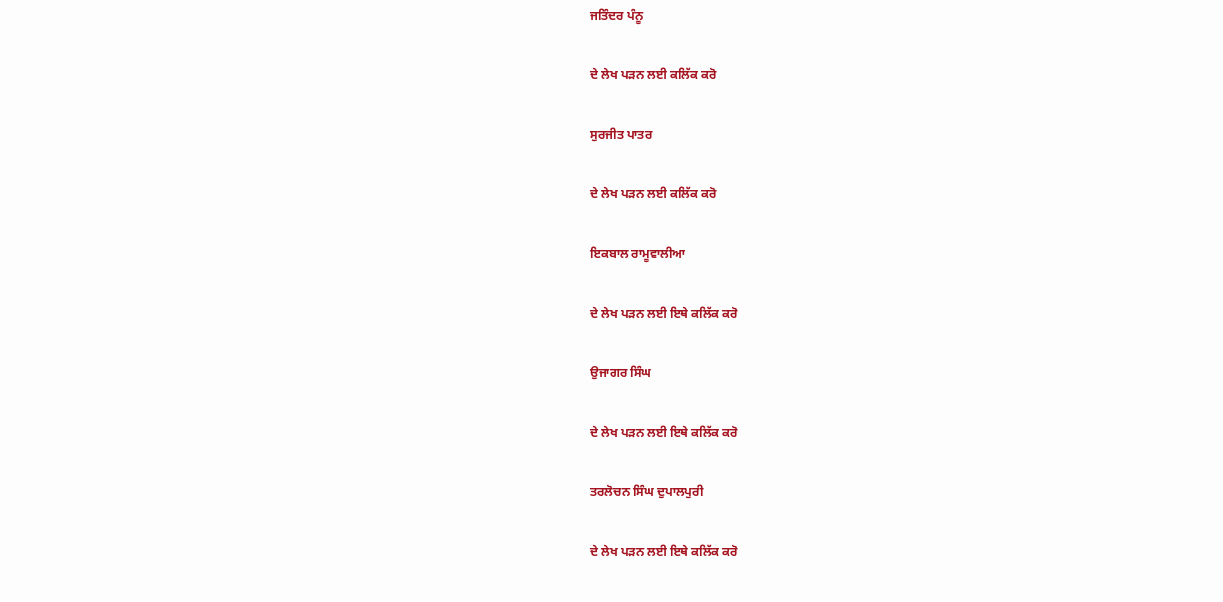ਜਤਿੰਦਰ ਪੰਨੂ

ਦੇ ਲੇਖ ਪੜਨ ਲਈ ਕਲਿੱਕ ਕਰੋ

ਸੁਰਜੀਤ ਪਾਤਰ

ਦੇ ਲੇਖ ਪੜਨ ਲਈ ਕਲਿੱਕ ਕਰੋ

ਇਕਬਾਲ ਰਾਮੂਵਾਲੀਆ

ਦੇ ਲੇਖ ਪੜਨ ਲਈ ਇਥੇ ਕਲਿੱਕ ਕਰੋ

ਉਜਾਗਰ ਸਿੰਘ

ਦੇ ਲੇਖ ਪੜਨ ਲਈ ਇਥੇ ਕਲਿੱਕ ਕਰੋ

ਤਰਲੋਚਨ ਸਿੰਘ ਦੁਪਾਲਪੁਰੀ

ਦੇ ਲੇਖ ਪੜਨ ਲਈ ਇਥੇ ਕਲਿੱਕ ਕਰੋ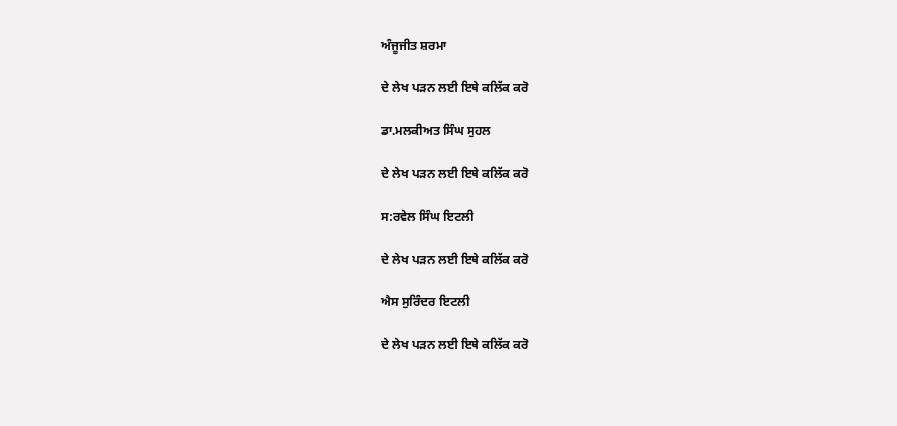ਅੰਜੂਜੀਤ ਸ਼ਰਮਾ

ਦੇ ਲੇਖ ਪੜਨ ਲਈ ਇਥੇ ਕਲਿੱਕ ਕਰੋ

ਡਾ.ਮਲਕੀਅਤ ਸਿੰਘ ਸੁਹਲ

ਦੇ ਲੇਖ ਪੜਨ ਲਈ ਇਥੇ ਕਲਿੱਕ ਕਰੋ

ਸ:ਰਵੇਲ ਸਿੰਘ ਇਟਲੀ

ਦੇ ਲੇਖ ਪੜਨ ਲਈ ਇਥੇ ਕਲਿੱਕ ਕਰੋ

ਐਸ ਸੁਰਿੰਦਰ ਇਟਲੀ

ਦੇ ਲੇਖ ਪੜਨ ਲਈ ਇਥੇ ਕਲਿੱਕ ਕਰੋ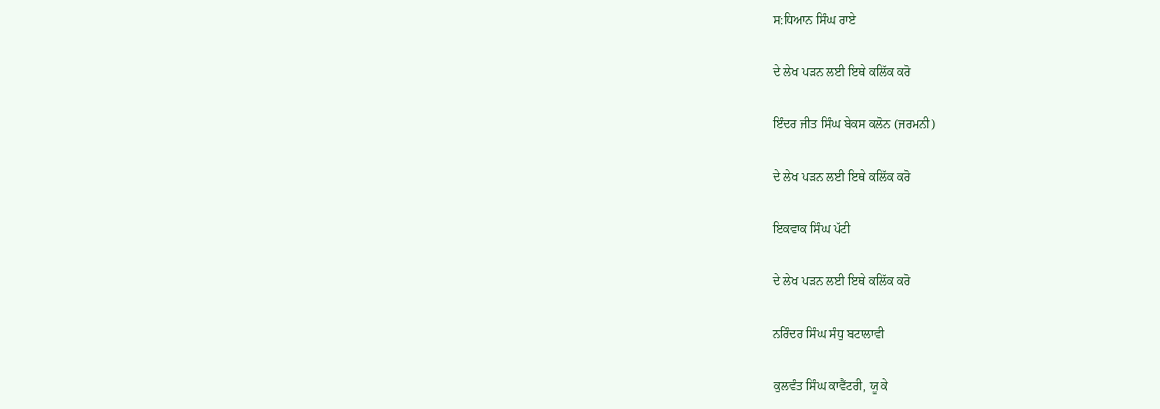ਸ:ਧਿਆਨ ਸਿੰਘ ਰਾਏ

ਦੇ ਲੇਖ ਪੜਨ ਲਈ ਇਥੇ ਕਲਿੱਕ ਕਰੋ

ਇੰਦਰ ਜੀਤ ਸਿੰਘ ਬੇਕਸ ਕਲੋਨ (ਜਰਮਨੀ)

ਦੇ ਲੇਖ ਪੜਨ ਲਈ ਇਥੇ ਕਲਿੱਕ ਕਰੋ

ਇਕਵਾਕ ਸਿੰਘ ਪੱਟੀ

ਦੇ ਲੇਖ ਪੜਨ ਲਈ ਇਥੇ ਕਲਿੱਕ ਕਰੋ

ਨਰਿੰਦਰ ਸਿੰਘ ਸੰਧੁ ਬਟਾਲਾਵੀ

ਕੁਲਵੰਤ ਸਿੰਘ ਕਾਵੈਂਟਰੀ, ਯੂ ਕੇ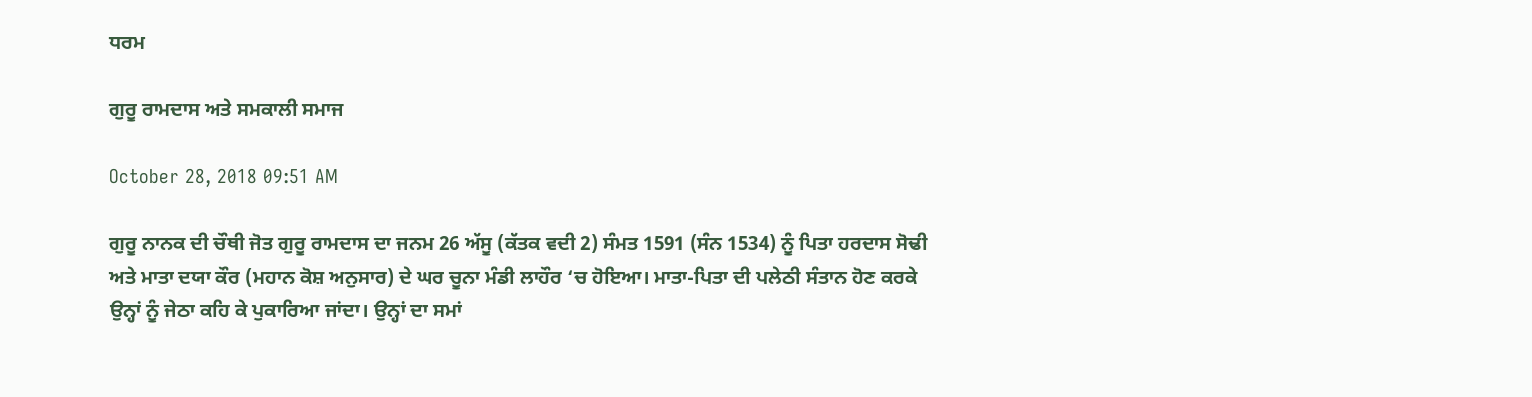ਧਰਮ

ਗੁਰੂ ਰਾਮਦਾਸ ਅਤੇ ਸਮਕਾਲੀ ਸਮਾਜ

October 28, 2018 09:51 AM

ਗੁਰੂ ਨਾਨਕ ਦੀ ਚੌਥੀ ਜੋਤ ਗੁਰੂ ਰਾਮਦਾਸ ਦਾ ਜਨਮ 26 ਅੱਸੂ (ਕੱਤਕ ਵਦੀ 2) ਸੰਮਤ 1591 (ਸੰਨ 1534) ਨੂੰ ਪਿਤਾ ਹਰਦਾਸ ਸੋਢੀ ਅਤੇ ਮਾਤਾ ਦਯਾ ਕੌਰ (ਮਹਾਨ ਕੋਸ਼ ਅਨੁਸਾਰ) ਦੇ ਘਰ ਚੂਨਾ ਮੰਡੀ ਲਾਹੌਰ ‘ਚ ਹੋਇਆ। ਮਾਤਾ-ਪਿਤਾ ਦੀ ਪਲੇਠੀ ਸੰਤਾਨ ਹੋਣ ਕਰਕੇ ਉਨ੍ਹਾਂ ਨੂੰ ਜੇਠਾ ਕਹਿ ਕੇ ਪੁਕਾਰਿਆ ਜਾਂਦਾ। ਉਨ੍ਹਾਂ ਦਾ ਸਮਾਂ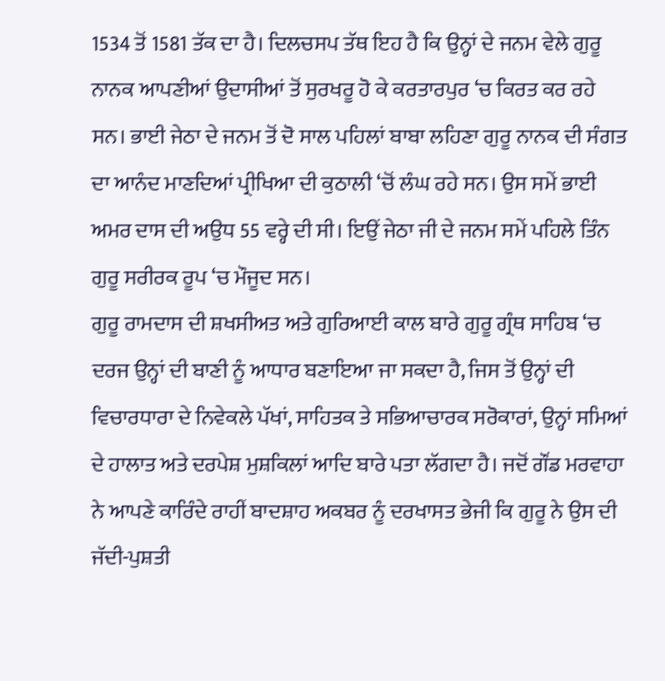1534 ਤੋਂ 1581 ਤੱਕ ਦਾ ਹੈ। ਦਿਲਚਸਪ ਤੱਥ ਇਹ ਹੈ ਕਿ ਉਨ੍ਹਾਂ ਦੇ ਜਨਮ ਵੇਲੇ ਗੁਰੂ ਨਾਨਕ ਆਪਣੀਆਂ ਉਦਾਸੀਆਂ ਤੋਂ ਸੁਰਖਰੂ ਹੋ ਕੇ ਕਰਤਾਰਪੁਰ ‘ਚ ਕਿਰਤ ਕਰ ਰਹੇ ਸਨ। ਭਾਈ ਜੇਠਾ ਦੇ ਜਨਮ ਤੋਂ ਦੋ ਸਾਲ ਪਹਿਲਾਂ ਬਾਬਾ ਲਹਿਣਾ ਗੁਰੂ ਨਾਨਕ ਦੀ ਸੰਗਤ ਦਾ ਆਨੰਦ ਮਾਣਦਿਆਂ ਪ੍ਰੀਖਿਆ ਦੀ ਕੁਠਾਲੀ ‘ਚੋਂ ਲੰਘ ਰਹੇ ਸਨ। ਉਸ ਸਮੇਂ ਭਾਈ ਅਮਰ ਦਾਸ ਦੀ ਅਉਧ 55 ਵਰ੍ਹੇ ਦੀ ਸੀ। ਇਉਂ ਜੇਠਾ ਜੀ ਦੇ ਜਨਮ ਸਮੇਂ ਪਹਿਲੇ ਤਿੰਨ ਗੁਰੂ ਸਰੀਰਕ ਰੂਪ ‘ਚ ਮੌਜੂਦ ਸਨ।
ਗੁਰੂ ਰਾਮਦਾਸ ਦੀ ਸ਼ਖਸੀਅਤ ਅਤੇ ਗੁਰਿਆਈ ਕਾਲ ਬਾਰੇ ਗੁਰੂ ਗ੍ਰੰਥ ਸਾਹਿਬ ‘ਚ ਦਰਜ ਉਨ੍ਹਾਂ ਦੀ ਬਾਣੀ ਨੂੰ ਆਧਾਰ ਬਣਾਇਆ ਜਾ ਸਕਦਾ ਹੈ, ਜਿਸ ਤੋਂ ਉਨ੍ਹਾਂ ਦੀ ਵਿਚਾਰਧਾਰਾ ਦੇ ਨਿਵੇਕਲੇ ਪੱਖਾਂ, ਸਾਹਿਤਕ ਤੇ ਸਭਿਆਚਾਰਕ ਸਰੋਕਾਰਾਂ, ਉਨ੍ਹਾਂ ਸਮਿਆਂ ਦੇ ਹਾਲਾਤ ਅਤੇ ਦਰਪੇਸ਼ ਮੁਸ਼ਕਿਲਾਂ ਆਦਿ ਬਾਰੇ ਪਤਾ ਲੱਗਦਾ ਹੈ। ਜਦੋਂ ਗੌਂਡ ਮਰਵਾਹਾ ਨੇ ਆਪਣੇ ਕਾਰਿੰਦੇ ਰਾਹੀਂ ਬਾਦਸ਼ਾਹ ਅਕਬਰ ਨੂੰ ਦਰਖਾਸਤ ਭੇਜੀ ਕਿ ਗੁਰੂ ਨੇ ਉਸ ਦੀ ਜੱਦੀ-ਪੁਸ਼ਤੀ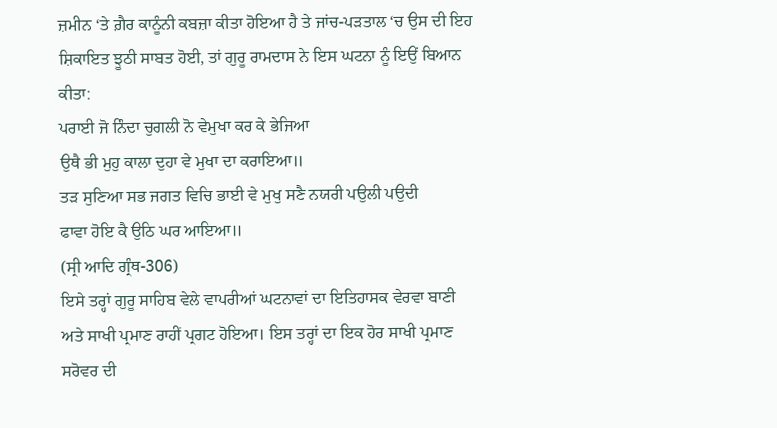ਜ਼ਮੀਨ ‘ਤੇ ਗ਼ੈਰ ਕਾਨੂੰਨੀ ਕਬਜ਼ਾ ਕੀਤਾ ਹੋਇਆ ਹੈ ਤੇ ਜਾਂਚ-ਪੜਤਾਲ ‘ਚ ਉਸ ਦੀ ਇਹ ਸ਼ਿਕਾਇਤ ਝੂਠੀ ਸਾਬਤ ਹੋਈ, ਤਾਂ ਗੁਰੂ ਰਾਮਦਾਸ ਨੇ ਇਸ ਘਟਨਾ ਨੂੰ ਇਉਂ ਬਿਆਨ ਕੀਤਾ:
ਪਰਾਈ ਜੋ ਨਿੰਦਾ ਚੁਗਲੀ ਨੋ ਵੇਮੁਖਾ ਕਰ ਕੇ ਭੇਜਿਆ
ਉਥੈ ਭੀ ਮੁਹੁ ਕਾਲਾ ਦੁਹਾ ਵੇ ਮੁਖਾ ਦਾ ਕਰਾਇਆ॥
ਤੜ ਸੁਣਿਆ ਸਭ ਜਗਤ ਵਿਚਿ ਭਾਈ ਵੇ ਮੁਖੁ ਸਣੈ ਨਯਰੀ ਪਉਲੀ ਪਉਦੀ
ਫਾਵਾ ਹੋਇ ਕੈ ਉਠਿ ਘਰ ਆਇਆ॥
(ਸ੍ਰੀ ਆਦਿ ਗ੍ਰੰਥ-306)
ਇਸੇ ਤਰ੍ਹਾਂ ਗੁਰੂ ਸਾਹਿਬ ਵੇਲੇ ਵਾਪਰੀਆਂ ਘਟਨਾਵਾਂ ਦਾ ਇਤਿਹਾਸਕ ਵੇਰਵਾ ਬਾਣੀ ਅਤੇ ਸਾਖੀ ਪ੍ਰਮਾਣ ਰਾਹੀਂ ਪ੍ਰਗਟ ਹੋਇਆ। ਇਸ ਤਰ੍ਹਾਂ ਦਾ ਇਕ ਹੋਰ ਸਾਖੀ ਪ੍ਰਮਾਣ ਸਰੋਵਰ ਦੀ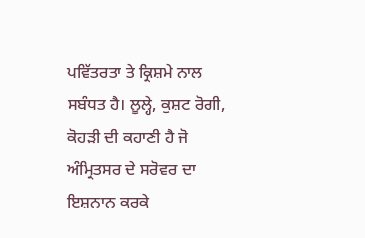ਪਵਿੱਤਰਤਾ ਤੇ ਕ੍ਰਿਸ਼ਮੇ ਨਾਲ ਸਬੰਧਤ ਹੈ। ਲੂਲ੍ਹੇ, ਕੁਸ਼ਟ ਰੋਗੀ, ਕੋਹੜੀ ਦੀ ਕਹਾਣੀ ਹੈ ਜੋ ਅੰਮ੍ਰਿਤਸਰ ਦੇ ਸਰੋਵਰ ਦਾ ਇਸ਼ਨਾਨ ਕਰਕੇ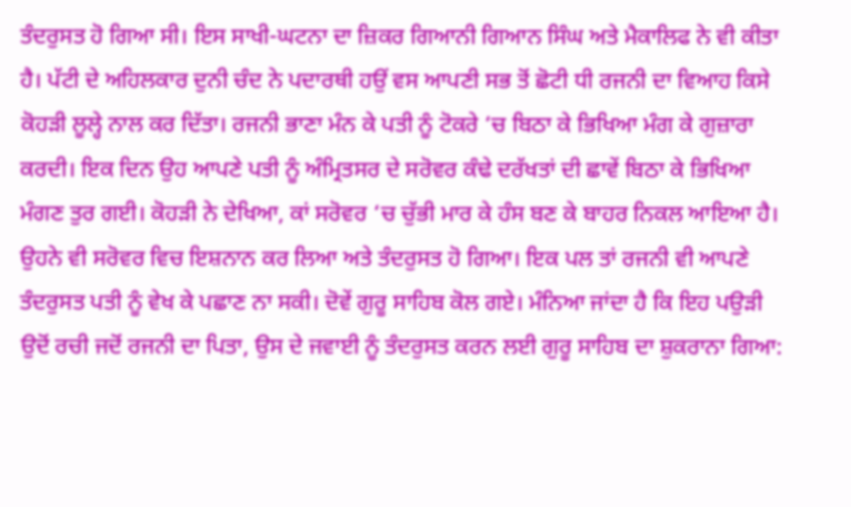ਤੰਦਰੁਸਤ ਹੋ ਗਿਆ ਸੀ। ਇਸ ਸਾਖੀ-ਘਟਨਾ ਦਾ ਜ਼ਿਕਰ ਗਿਆਨੀ ਗਿਆਨ ਸਿੰਘ ਅਤੇ ਮੈਕਾਲਿਫ ਨੇ ਵੀ ਕੀਤਾ ਹੈ। ਪੱਟੀ ਦੇ ਅਹਿਲਕਾਰ ਦੁਨੀ ਚੰਦ ਨੇ ਪਦਾਰਥੀ ਹਉਂ ਵਸ ਆਪਣੀ ਸਭ ਤੋਂ ਛੋਟੀ ਧੀ ਰਜਨੀ ਦਾ ਵਿਆਹ ਕਿਸੇ ਕੋਹੜੀ ਲੂਲ੍ਹੇ ਨਾਲ ਕਰ ਦਿੱਤਾ। ਰਜਨੀ ਭਾਣਾ ਮੰਨ ਕੇ ਪਤੀ ਨੂੰ ਟੋਕਰੇ ‘ਚ ਬਿਠਾ ਕੇ ਭਿਖਿਆ ਮੰਗ ਕੇ ਗੁਜ਼ਾਰਾ ਕਰਦੀ। ਇਕ ਦਿਨ ਉਹ ਆਪਣੇ ਪਤੀ ਨੂੰ ਅੰਮ੍ਰਿਤਸਰ ਦੇ ਸਰੋਵਰ ਕੰਢੇ ਦਰੱਖਤਾਂ ਦੀ ਛਾਵੇਂ ਬਿਠਾ ਕੇ ਭਿਖਿਆ ਮੰਗਣ ਤੁਰ ਗਈ। ਕੋਹੜੀ ਨੇ ਦੇਖਿਆ, ਕਾਂ ਸਰੋਵਰ ‘ਚ ਚੁੱਭੀ ਮਾਰ ਕੇ ਹੰਸ ਬਣ ਕੇ ਬਾਹਰ ਨਿਕਲ ਆਇਆ ਹੈ। ਉਹਨੇ ਵੀ ਸਰੋਵਰ ਵਿਚ ਇਸ਼ਨਾਨ ਕਰ ਲਿਆ ਅਤੇ ਤੰਦਰੁਸਤ ਹੋ ਗਿਆ। ਇਕ ਪਲ ਤਾਂ ਰਜਨੀ ਵੀ ਆਪਣੇ ਤੰਦਰੁਸਤ ਪਤੀ ਨੂੰ ਵੇਖ ਕੇ ਪਛਾਣ ਨਾ ਸਕੀ। ਦੋਵੇਂ ਗੁਰੂ ਸਾਹਿਬ ਕੋਲ ਗਏ। ਮੰਨਿਆ ਜਾਂਦਾ ਹੈ ਕਿ ਇਹ ਪਉੜੀ ਉਦੋਂ ਰਚੀ ਜਦੋਂ ਰਜਨੀ ਦਾ ਪਿਤਾ, ਉਸ ਦੇ ਜਵਾਈ ਨੂੰ ਤੰਦਰੁਸਤ ਕਰਨ ਲਈ ਗੁਰੂ ਸਾਹਿਬ ਦਾ ਸ਼ੁਕਰਾਨਾ ਗਿਆ: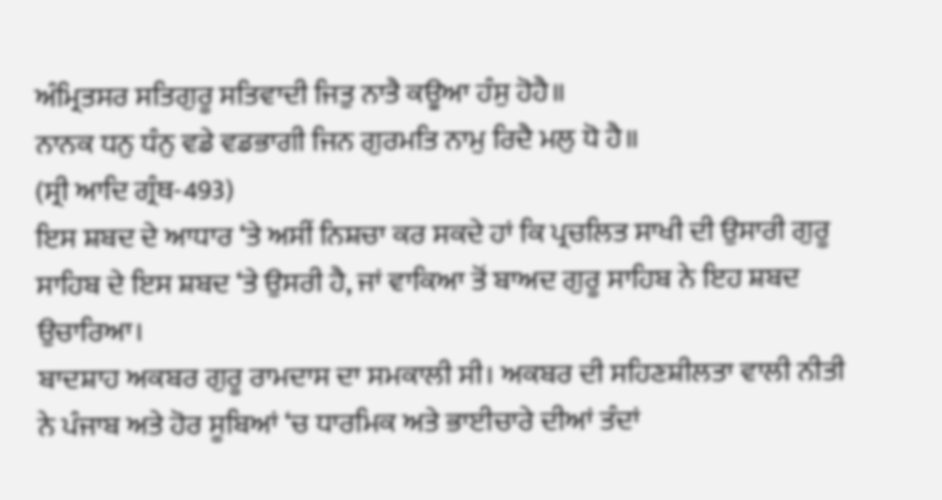ਅੰਮ੍ਰਿਤਸਰ ਸਤਿਗੁਰੂ ਸਤਿਵਾਦੀ ਜਿਤੁ ਨਾਤੈ ਕਊਆ ਹੰਸੁ ਹੋਹੈ॥
ਨਾਨਕ ਧਨੁ ਧੰਨੁ ਵਡੇ ਵਡਭਾਗੀ ਜਿਨ ਗੁਰਮਤਿ ਨਾਮੁ ਰਿਦੈ ਮਲੁ ਧੋ ਹੈ॥
(ਸ੍ਰੀ ਆਦਿ ਗ੍ਰੰਥ-493)
ਇਸ ਸ਼ਬਦ ਦੇ ਆਧਾਰ ‘ਤੇ ਅਸੀਂ ਨਿਸ਼ਚਾ ਕਰ ਸਕਦੇ ਹਾਂ ਕਿ ਪ੍ਰਚਲਿਤ ਸਾਖੀ ਦੀ ਉਸਾਰੀ ਗੁਰੂ ਸਾਹਿਬ ਦੇ ਇਸ ਸ਼ਬਦ ‘ਤੇ ਉਸਰੀ ਹੈ, ਜਾਂ ਵਾਕਿਆ ਤੋਂ ਬਾਅਦ ਗੁਰੂ ਸਾਹਿਬ ਨੇ ਇਹ ਸ਼ਬਦ ਉਚਾਰਿਆ।
ਬਾਦਸ਼ਾਹ ਅਕਬਰ ਗੁਰੂ ਰਾਮਦਾਸ ਦਾ ਸਮਕਾਲੀ ਸੀ। ਅਕਬਰ ਦੀ ਸਹਿਣਸ਼ੀਲਤਾ ਵਾਲੀ ਨੀਤੀ ਨੇ ਪੰਜਾਬ ਅਤੇ ਹੋਰ ਸੂਬਿਆਂ ‘ਚ ਧਾਰਮਿਕ ਅਤੇ ਭਾਈਚਾਰੇ ਦੀਆਂ ਤੰਦਾਂ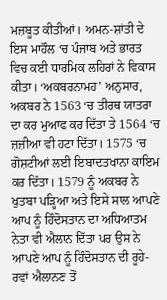ਮਜ਼ਬੂਤ ਕੀਤੀਆਂ। ਅਮਨ-ਸ਼ਾਂਤੀ ਦੇ ਇਸ ਮਾਹੌਲ ‘ਚ ਪੰਜਾਬ ਅਤੇ ਭਾਰਤ ਵਿਚ ਕਈ ਧਾਰਮਿਕ ਲਹਿਰਾਂ ਨੇ ਵਿਕਾਸ ਕੀਤਾ। ‘ਅਕਬਰਨਾਮਹ’ ਅਨੁਸਾਰ, ਅਕਬਰ ਨੇ 1563 ‘ਚ ਤੀਰਥ ਯਾਤਰਾ ਦਾ ਕਰ ਮੁਆਫ ਕਰ ਦਿੱਤਾ ਤੇ 1564 ‘ਚ ਜ਼ਜ਼ੀਆ ਵੀ ਹਟਾ ਦਿੱਤਾ। 1575 ‘ਚ ਗੋਸ਼ਟੀਆਂ ਲਈ ਇਬਾਦਤਖਾਨਾ ਕਾਇਮ ਕਰ ਦਿੱਤਾ। 1579 ਨੂੰ ਅਕਬਰ ਨੇ ਖੁਤਬਾ ਪੜ੍ਹਿਆ ਅਤੇ ਇਸੇ ਸਾਲ ਆਪਣੇ ਆਪ ਨੂੰ ਹਿੰਦੋਸਤਾਨ ਦਾ ਅਧਿਆਤਮ ਨੇਤਾ ਵੀ ਐਲਾਨ ਦਿੱਤਾ ਪਰ ਉਸ ਨੇ ਆਪਣੇ ਆਪ ਨੂੰ ਹਿੰਦੋਸਤਾਨ ਦੀ ਰੂਹੇ-ਰਵਾਂ ਐਲਾਨਣ ਤੋਂ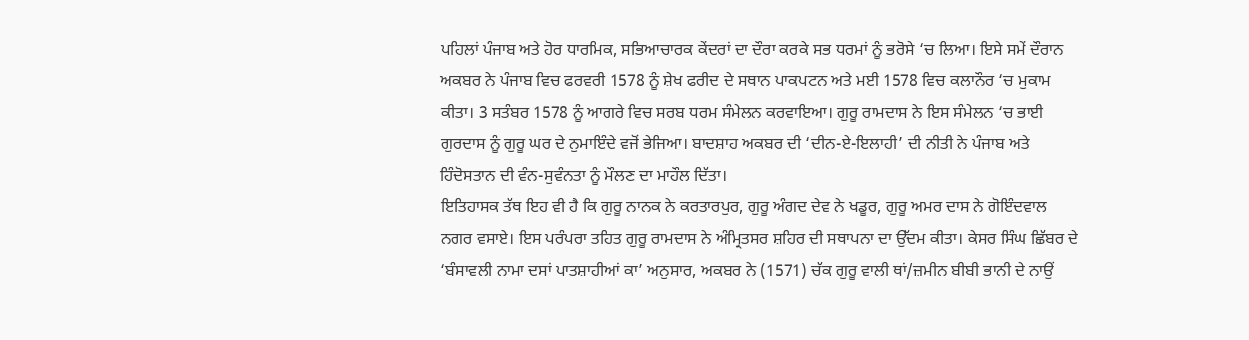ਪਹਿਲਾਂ ਪੰਜਾਬ ਅਤੇ ਹੋਰ ਧਾਰਮਿਕ, ਸਭਿਆਚਾਰਕ ਕੇਂਦਰਾਂ ਦਾ ਦੌਰਾ ਕਰਕੇ ਸਭ ਧਰਮਾਂ ਨੂੰ ਭਰੋਸੇ ‘ਚ ਲਿਆ। ਇਸੇ ਸਮੇਂ ਦੌਰਾਨ ਅਕਬਰ ਨੇ ਪੰਜਾਬ ਵਿਚ ਫਰਵਰੀ 1578 ਨੂੰ ਸ਼ੇਖ ਫਰੀਦ ਦੇ ਸਥਾਨ ਪਾਕਪਟਨ ਅਤੇ ਮਈ 1578 ਵਿਚ ਕਲਾਨੌਰ ‘ਚ ਮੁਕਾਮ ਕੀਤਾ। 3 ਸਤੰਬਰ 1578 ਨੂੰ ਆਗਰੇ ਵਿਚ ਸਰਬ ਧਰਮ ਸੰਮੇਲਨ ਕਰਵਾਇਆ। ਗੁਰੂ ਰਾਮਦਾਸ ਨੇ ਇਸ ਸੰਮੇਲਨ ‘ਚ ਭਾਈ ਗੁਰਦਾਸ ਨੂੰ ਗੁਰੂ ਘਰ ਦੇ ਨੁਮਾਇੰਦੇ ਵਜੋਂ ਭੇਜਿਆ। ਬਾਦਸ਼ਾਹ ਅਕਬਰ ਦੀ ‘ਦੀਨ-ਏ-ਇਲਾਹੀ’ ਦੀ ਨੀਤੀ ਨੇ ਪੰਜਾਬ ਅਤੇ ਹਿੰਦੋਸਤਾਨ ਦੀ ਵੰਨ-ਸੁਵੰਨਤਾ ਨੂੰ ਮੌਲਣ ਦਾ ਮਾਹੌਲ ਦਿੱਤਾ।
ਇਤਿਹਾਸਕ ਤੱਥ ਇਹ ਵੀ ਹੈ ਕਿ ਗੁਰੂ ਨਾਨਕ ਨੇ ਕਰਤਾਰਪੁਰ, ਗੁਰੂ ਅੰਗਦ ਦੇਵ ਨੇ ਖਡੂਰ, ਗੁਰੂ ਅਮਰ ਦਾਸ ਨੇ ਗੋਇੰਦਵਾਲ ਨਗਰ ਵਸਾਏ। ਇਸ ਪਰੰਪਰਾ ਤਹਿਤ ਗੁਰੂ ਰਾਮਦਾਸ ਨੇ ਅੰਮ੍ਰਿਤਸਰ ਸ਼ਹਿਰ ਦੀ ਸਥਾਪਨਾ ਦਾ ਉੱਦਮ ਕੀਤਾ। ਕੇਸਰ ਸਿੰਘ ਛਿੱਬਰ ਦੇ ‘ਬੰਸਾਵਲੀ ਨਾਮਾ ਦਸਾਂ ਪਾਤਸ਼ਾਹੀਆਂ ਕਾ’ ਅਨੁਸਾਰ, ਅਕਬਰ ਨੇ (1571) ਚੱਕ ਗੁਰੂ ਵਾਲੀ ਥਾਂ/ਜ਼ਮੀਨ ਬੀਬੀ ਭਾਨੀ ਦੇ ਨਾਉਂ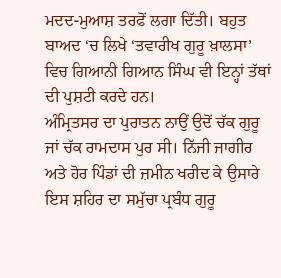ਮਦਦ-ਮੁਆਸ਼ ਤਰਫੋਂ ਲਗਾ ਦਿੱਤੀ। ਬਹੁਤ ਬਾਅਦ ‘ਚ ਲਿਖੇ ‘ਤਵਾਰੀਖ ਗੁਰੂ ਖ਼ਾਲਸਾ’ ਵਿਚ ਗਿਆਨੀ ਗਿਆਨ ਸਿੰਘ ਵੀ ਇਨ੍ਹਾਂ ਤੱਥਾਂ ਦੀ ਪੁਸ਼ਟੀ ਕਰਦੇ ਹਨ।
ਅੰਮ੍ਰਿਤਸਰ ਦਾ ਪੁਰਾਤਨ ਨਾਉਂ ਉਦੋਂ ਚੱਕ ਗੁਰੂ ਜਾਂ ਚੱਕ ਰਾਮਦਾਸ ਪੁਰ ਸੀ। ਨਿੱਜੀ ਜਾਗੀਰ ਅਤੇ ਹੋਰ ਪਿੰਡਾਂ ਦੀ ਜ਼ਮੀਨ ਖਰੀਦ ਕੇ ਉਸਾਰੇ ਇਸ ਸ਼ਹਿਰ ਦਾ ਸਮੁੱਚਾ ਪ੍ਰਬੰਧ ਗੁਰੂ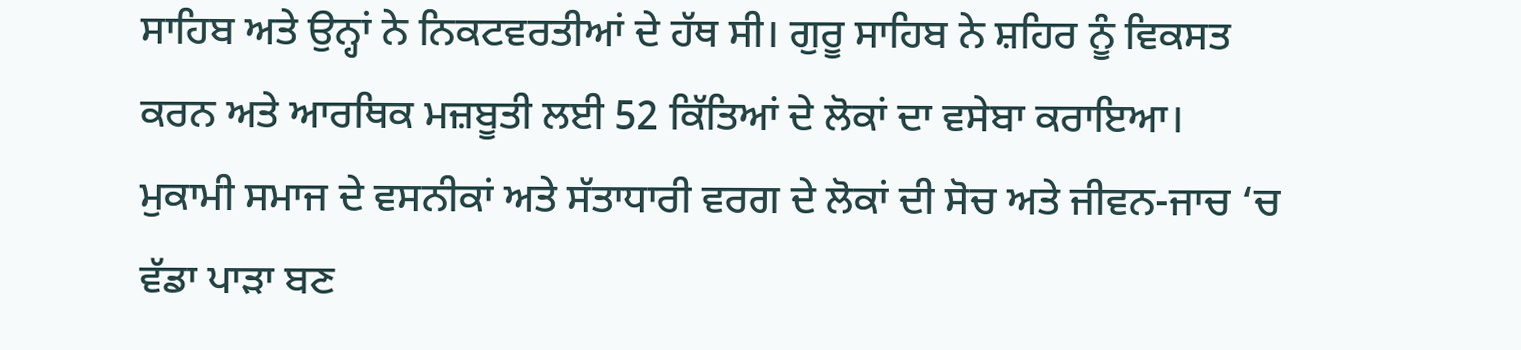ਸਾਹਿਬ ਅਤੇ ਉਨ੍ਹਾਂ ਨੇ ਨਿਕਟਵਰਤੀਆਂ ਦੇ ਹੱਥ ਸੀ। ਗੁਰੂ ਸਾਹਿਬ ਨੇ ਸ਼ਹਿਰ ਨੂੰ ਵਿਕਸਤ ਕਰਨ ਅਤੇ ਆਰਥਿਕ ਮਜ਼ਬੂਤੀ ਲਈ 52 ਕਿੱਤਿਆਂ ਦੇ ਲੋਕਾਂ ਦਾ ਵਸੇਬਾ ਕਰਾਇਆ।
ਮੁਕਾਮੀ ਸਮਾਜ ਦੇ ਵਸਨੀਕਾਂ ਅਤੇ ਸੱਤਾਧਾਰੀ ਵਰਗ ਦੇ ਲੋਕਾਂ ਦੀ ਸੋਚ ਅਤੇ ਜੀਵਨ-ਜਾਚ ‘ਚ ਵੱਡਾ ਪਾੜਾ ਬਣ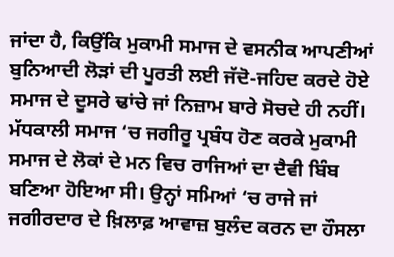ਜਾਂਦਾ ਹੈ, ਕਿਉਂਕਿ ਮੁਕਾਮੀ ਸਮਾਜ ਦੇ ਵਸਨੀਕ ਆਪਣੀਆਂ ਬੁਨਿਆਦੀ ਲੋੜਾਂ ਦੀ ਪੂਰਤੀ ਲਈ ਜੱਦੋ-ਜਹਿਦ ਕਰਦੇ ਹੋਏ ਸਮਾਜ ਦੇ ਦੂਸਰੇ ਢਾਂਚੇ ਜਾਂ ਨਿਜ਼ਾਮ ਬਾਰੇ ਸੋਚਦੇ ਹੀ ਨਹੀਂ। ਮੱਧਕਾਲੀ ਸਮਾਜ ‘ਚ ਜਗੀਰੂ ਪ੍ਰਬੰਧ ਹੋਣ ਕਰਕੇ ਮੁਕਾਮੀ ਸਮਾਜ ਦੇ ਲੋਕਾਂ ਦੇ ਮਨ ਵਿਚ ਰਾਜਿਆਂ ਦਾ ਦੈਵੀ ਬਿੰਬ ਬਣਿਆ ਹੋਇਆ ਸੀ। ਉਨ੍ਹਾਂ ਸਮਿਆਂ ‘ਚ ਰਾਜੇ ਜਾਂ ਜਗੀਰਦਾਰ ਦੇ ਖ਼ਿਲਾਫ਼ ਆਵਾਜ਼ ਬੁਲੰਦ ਕਰਨ ਦਾ ਹੌਸਲਾ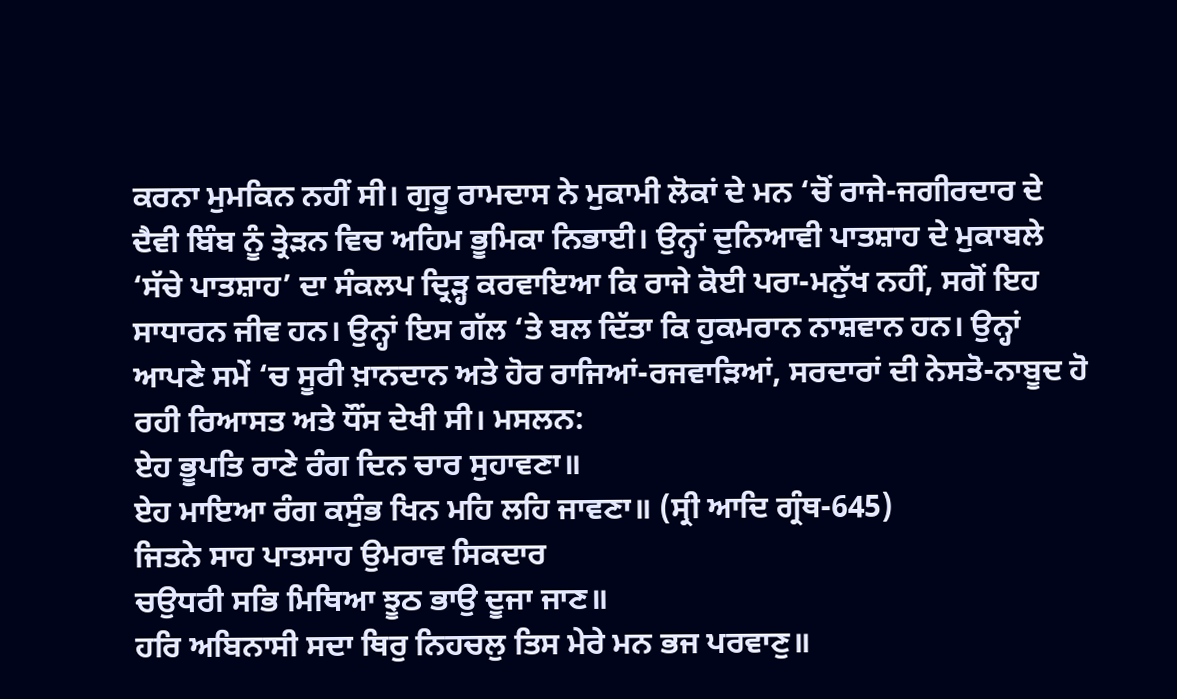ਕਰਨਾ ਮੁਮਕਿਨ ਨਹੀਂ ਸੀ। ਗੁਰੂ ਰਾਮਦਾਸ ਨੇ ਮੁਕਾਮੀ ਲੋਕਾਂ ਦੇ ਮਨ ‘ਚੋਂ ਰਾਜੇ-ਜਗੀਰਦਾਰ ਦੇ ਦੈਵੀ ਬਿੰਬ ਨੂੰ ਤ੍ਰੇੜਨ ਵਿਚ ਅਹਿਮ ਭੂਮਿਕਾ ਨਿਭਾਈ। ਉਨ੍ਹਾਂ ਦੁਨਿਆਵੀ ਪਾਤਸ਼ਾਹ ਦੇ ਮੁਕਾਬਲੇ ‘ਸੱਚੇ ਪਾਤਸ਼ਾਹ’ ਦਾ ਸੰਕਲਪ ਦ੍ਰਿੜ੍ਹ ਕਰਵਾਇਆ ਕਿ ਰਾਜੇ ਕੋਈ ਪਰਾ-ਮਨੁੱਖ ਨਹੀਂ, ਸਗੋਂ ਇਹ ਸਾਧਾਰਨ ਜੀਵ ਹਨ। ਉਨ੍ਹਾਂ ਇਸ ਗੱਲ ‘ਤੇ ਬਲ ਦਿੱਤਾ ਕਿ ਹੁਕਮਰਾਨ ਨਾਸ਼ਵਾਨ ਹਨ। ਉਨ੍ਹਾਂ ਆਪਣੇ ਸਮੇਂ ‘ਚ ਸੂਰੀ ਖ਼ਾਨਦਾਨ ਅਤੇ ਹੋਰ ਰਾਜਿਆਂ-ਰਜਵਾੜਿਆਂ, ਸਰਦਾਰਾਂ ਦੀ ਨੇਸਤੋ-ਨਾਬੂਦ ਹੋ ਰਹੀ ਰਿਆਸਤ ਅਤੇ ਧੌਂਸ ਦੇਖੀ ਸੀ। ਮਸਲਨ:
ਏਹ ਭੂਪਤਿ ਰਾਣੇ ਰੰਗ ਦਿਨ ਚਾਰ ਸੁਹਾਵਣਾ॥
ਏਹ ਮਾਇਆ ਰੰਗ ਕਸੁੰਭ ਖਿਨ ਮਹਿ ਲਹਿ ਜਾਵਣਾ॥ (ਸ੍ਰੀ ਆਦਿ ਗ੍ਰੰਥ-645)
ਜਿਤਨੇ ਸਾਹ ਪਾਤਸਾਹ ਉਮਰਾਵ ਸਿਕਦਾਰ
ਚਉਧਰੀ ਸਭਿ ਮਿਥਿਆ ਝੂਠ ਭਾਉ ਦੂਜਾ ਜਾਣ॥
ਹਰਿ ਅਬਿਨਾਸੀ ਸਦਾ ਥਿਰੁ ਨਿਹਚਲੁ ਤਿਸ ਮੇਰੇ ਮਨ ਭਜ ਪਰਵਾਣੁ॥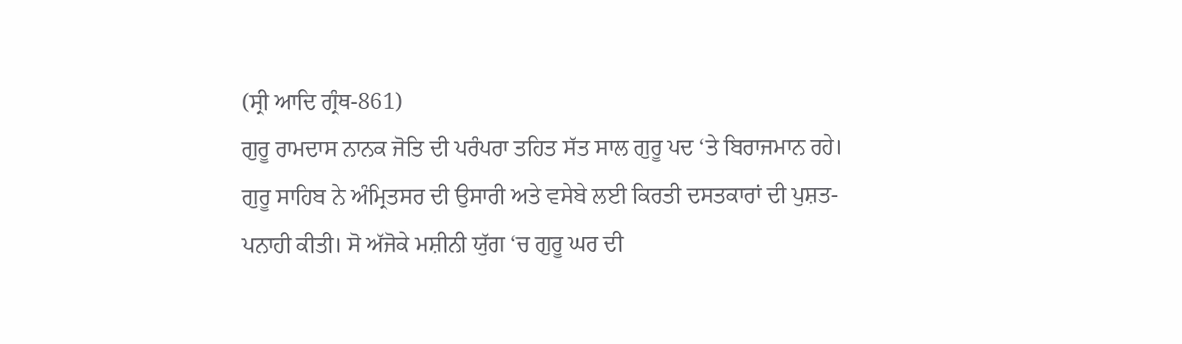(ਸ੍ਰੀ ਆਦਿ ਗ੍ਰੰਥ-861)
ਗੁਰੂ ਰਾਮਦਾਸ ਨਾਨਕ ਜੋਤਿ ਦੀ ਪਰੰਪਰਾ ਤਹਿਤ ਸੱਤ ਸਾਲ ਗੁਰੂ ਪਦ ‘ਤੇ ਬਿਰਾਜਮਾਨ ਰਹੇ। ਗੁਰੂ ਸਾਹਿਬ ਨੇ ਅੰਮ੍ਰਿਤਸਰ ਦੀ ਉਸਾਰੀ ਅਤੇ ਵਸੇਬੇ ਲਈ ਕਿਰਤੀ ਦਸਤਕਾਰਾਂ ਦੀ ਪੁਸ਼ਤ-ਪਨਾਹੀ ਕੀਤੀ। ਸੋ ਅੱਜੋਕੇ ਮਸ਼ੀਨੀ ਯੁੱਗ ‘ਚ ਗੁਰੂ ਘਰ ਦੀ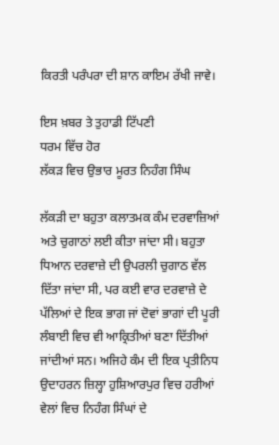ਕਿਰਤੀ ਪਰੰਪਰਾ ਦੀ ਸ਼ਾਨ ਕਾਇਮ ਰੱਖੀ ਜਾਵੇ।

ਇਸ ਖ਼ਬਰ ਤੇ ਤੁਹਾਡੀ ਟਿੱਪਣੀ
ਧਰਮ ਵਿੱਚ ਹੋਰ
ਲੱਕੜ ਵਿਚ ਉਭਾਰ ਮੂਰਤ ਨਿਹੰਗ ਸਿੰਘ

ਲੱਕੜੀ ਦਾ ਬਹੁਤਾ ਕਲਾਤਮਕ ਕੰਮ ਦਰਵਾਜ਼ਿਆਂ ਅਤੇ ਚੁਗਾਠਾਂ ਲਈ ਕੀਤਾ ਜਾਂਦਾ ਸੀ। ਬਹੁਤਾ ਧਿਆਨ ਦਰਵਾਜ਼ੇ ਦੀ ਉਪਰਲੀ ਚੁਗਾਠ ਵੱਲ ਦਿੱਤਾ ਜਾਂਦਾ ਸੀ, ਪਰ ਕਈ ਵਾਰ ਦਰਵਾਜ਼ੇ ਦੇ ਪੱਲਿਆਂ ਦੇ ਇਕ ਭਾਗ ਜਾਂ ਦੋਵਾਂ ਭਾਗਾਂ ਦੀ ਪੂਰੀ ਲੰਬਾਈ ਵਿਚ ਵੀ ਆਕ੍ਰਿਤੀਆਂ ਬਣਾ ਦਿੱਤੀਆਂ ਜਾਂਦੀਆਂ ਸਨ। ਅਜਿਹੇ ਕੰਮ ਦੀ ਇਕ ਪ੍ਰਤੀਨਿਧ ਉਦਾਹਰਨ ਜ਼ਿਲ੍ਹਾ ਹੁਸ਼ਿਆਰਪੁਰ ਵਿਚ ਹਰੀਆਂ ਵੇਲਾਂ ਵਿਚ ਨਿਹੰਗ ਸਿੰਘਾਂ ਦੇ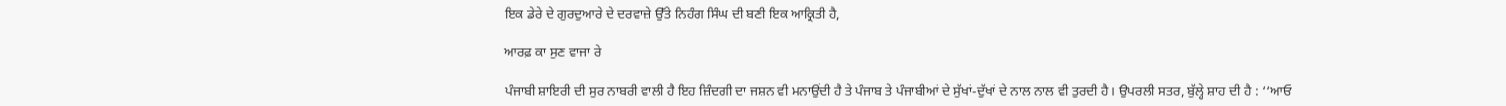ਇਕ ਡੇਰੇ ਦੇ ਗੁਰਦੁਆਰੇ ਦੇ ਦਰਵਾਜ਼ੇ ਉੱਤੇ ਨਿਹੰਗ ਸਿੰਘ ਦੀ ਬਣੀ ਇਕ ਆਕ੍ਰਿਤੀ ਹੈ,

ਆਰਫ਼ ਕਾ ਸੁਣ ਵਾਜਾ ਰੇ

ਪੰਜਾਬੀ ਸ਼ਾਇਰੀ ਦੀ ਸੁਰ ਨਾਬਰੀ ਵਾਲੀ ਹੈ ਇਹ ਜ਼ਿੰਦਗੀ ਦਾ ਜਸ਼ਨ ਵੀ ਮਨਾਉਂਦੀ ਹੈ ਤੇ ਪੰਜਾਬ ਤੇ ਪੰਜਾਬੀਆਂ ਦੇ ਸੁੱਖਾਂ-ਦੁੱਖਾਂ ਦੇ ਨਾਲ ਨਾਲ ਵੀ ਤੁਰਦੀ ਹੈ। ਉਪਰਲੀ ਸਤਰ, ਬੁੱਲ੍ਹੇ ਸ਼ਾਹ ਦੀ ਹੈ : ‘‘ਆਓ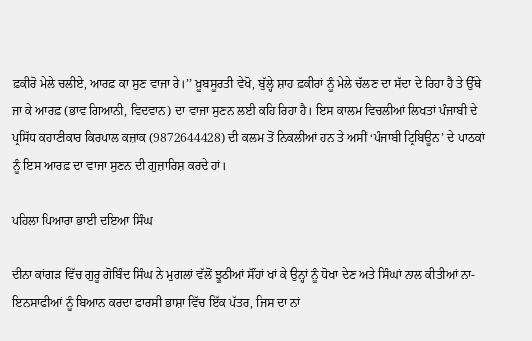ਫ਼ਕੀਰੋ ਮੇਲੇ ਚਲੀਏ, ਆਰਫ਼ ਕਾ ਸੁਣ ਵਾਜਾ ਰੇ।’’ ਖ਼ੂਬਸੂਰਤੀ ਵੇਖੋ, ਬੁੱਲ੍ਹੇ ਸ਼ਾਹ ਫ਼ਕੀਰਾਂ ਨੂੰ ਮੇਲੇ ਚੱਲਣ ਦਾ ਸੱਦਾ ਦੇ ਰਿਹਾ ਹੈ ਤੇ ਉੱਥੇ ਜਾ ਕੇ ਆਰਫ਼ (ਭਾਵ ਗਿਆਨੀ, ਵਿਦਵਾਨ) ਦਾ ਵਾਜਾ ਸੁਣਨ ਲਈ ਕਹਿ ਰਿਹਾ ਹੈ। ਇਸ ਕਾਲਮ ਵਿਚਲੀਆਂ ਲਿਖਤਾਂ ਪੰਜਾਬੀ ਦੇ ਪ੍ਰਸਿੱਧ ਕਹਾਣੀਕਾਰ ਕਿਰਪਾਲ ਕਜ਼ਾਕ (9872644428) ਦੀ ਕਲਮ ਤੋਂ ਨਿਕਲੀਆਂ ਹਨ ਤੇ ਅਸੀਂ ‘ਪੰਜਾਬੀ ਟ੍ਰਿਬਿਊਨ’ ਦੇ ਪਾਠਕਾਂ ਨੂੰ ਇਸ ਆਰਫ਼ ਦਾ ਵਾਜਾ ਸੁਣਨ ਦੀ ਗੁਜ਼ਾਰਿਸ਼ ਕਰਦੇ ਹਾਂ।

ਪਹਿਲਾ ਪਿਆਰਾ ਭਾਈ ਦਇਆ ਸਿੰਘ

ਦੀਨਾ ਕਾਂਗੜ ਵਿੱਚ ਗੁਰੂ ਗੋਬਿੰਦ ਸਿੰਘ ਨੇ ਮੁਗਲਾਂ ਵੱਲੋਂ ਝੂਠੀਆਂ ਸੌਂਹਾਂ ਖਾਂ ਕੇ ਉਨ੍ਹਾਂ ਨੂੰ ਧੋਖਾ ਦੇਣ ਅਤੇ ਸਿੰਘਾਂ ਨਾਲ ਕੀਤੀਆਂ ਨਾ-ਇਨਸਾਫੀਆਂ ਨੂੰ ਬਿਆਨ ਕਰਦਾ ਫਾਰਸੀ ਭਾਸ਼ਾ ਵਿੱਚ ਇੱਕ ਪੱਤਰ, ਜਿਸ ਦਾ ਨਾਂ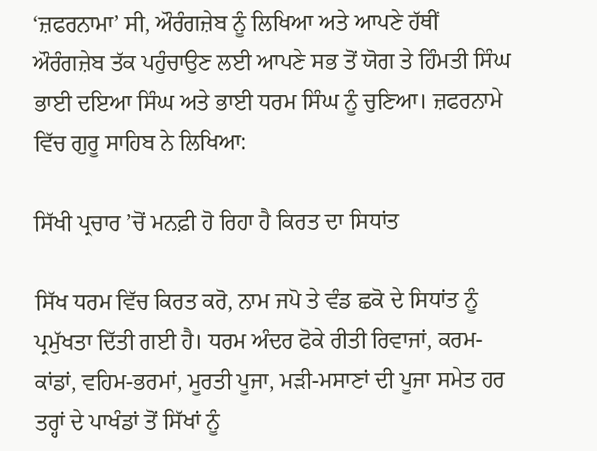‘ਜ਼ਫਰਨਾਮਾ’ ਸੀ, ਔਰੰਗਜ਼ੇਬ ਨੂੰ ਲਿਖਿਆ ਅਤੇ ਆਪਣੇ ਹੱਥੀਂ ਔਰੰਗਜ਼ੇਬ ਤੱਕ ਪਹੁੰਚਾਉਣ ਲਈ ਆਪਣੇ ਸਭ ਤੋਂ ਯੋਗ ਤੇ ਹਿੰਮਤੀ ਸਿੰਘ ਭਾਈ ਦਇਆ ਸਿੰਘ ਅਤੇ ਭਾਈ ਧਰਮ ਸਿੰਘ ਨੂੰ ਚੁਣਿਆ। ਜ਼ਫਰਨਾਮੇ ਵਿੱਚ ਗੁਰੂ ਸਾਹਿਬ ਨੇ ਲਿਖਿਆ:

ਸਿੱਖੀ ਪ੍ਰਚਾਰ ’ਚੋਂ ਮਨਫ਼ੀ ਹੋ ਰਿਹਾ ਹੈ ਕਿਰਤ ਦਾ ਸਿਧਾਂਤ

ਸਿੱਖ ਧਰਮ ਵਿੱਚ ਕਿਰਤ ਕਰੋ, ਨਾਮ ਜਪੋ ਤੇ ਵੰਡ ਛਕੋ ਦੇ ਸਿਧਾਂਤ ਨੂੰ ਪ੍ਰਮੁੱਖਤਾ ਦਿੱਤੀ ਗਈ ਹੈ। ਧਰਮ ਅੰਦਰ ਫੋਕੇ ਰੀਤੀ ਰਿਵਾਜਾਂ, ਕਰਮ-ਕਾਂਡਾਂ, ਵਹਿਮ-ਭਰਮਾਂ, ਮੂਰਤੀ ਪੂਜਾ, ਮੜੀ-ਮਸਾਣਾਂ ਦੀ ਪੂਜਾ ਸਮੇਤ ਹਰ ਤਰ੍ਹਾਂ ਦੇ ਪਾਖੰਡਾਂ ਤੋਂ ਸਿੱਖਾਂ ਨੂੰ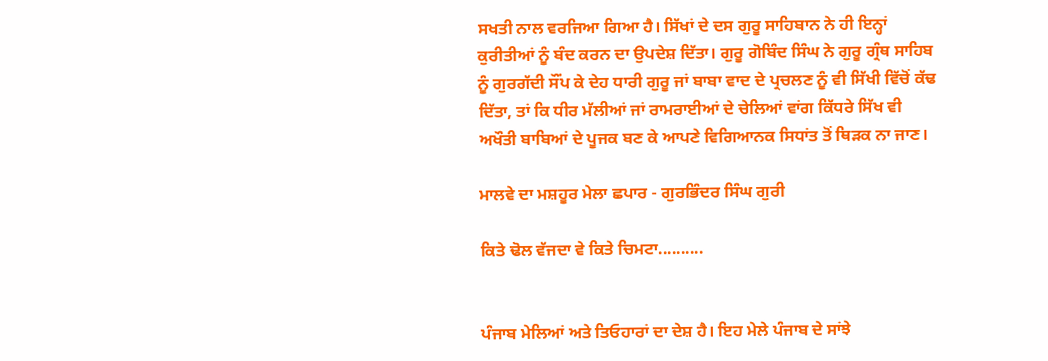ਸਖਤੀ ਨਾਲ ਵਰਜਿਆ ਗਿਆ ਹੈ। ਸਿੱਖਾਂ ਦੇ ਦਸ ਗੁਰੂ ਸਾਹਿਬਾਨ ਨੇ ਹੀ ਇਨ੍ਹਾਂ ਕੁਰੀਤੀਆਂ ਨੂੰ ਬੰਦ ਕਰਨ ਦਾ ਉਪਦੇਸ਼ ਦਿੱਤਾ। ਗੁਰੂ ਗੋਬਿੰਦ ਸਿੰਘ ਨੇ ਗੁਰੂ ਗ੍ਰੰਥ ਸਾਹਿਬ ਨੂੰ ਗੁਰਗੱਦੀ ਸੌਂਪ ਕੇ ਦੇਹ ਧਾਰੀ ਗੁਰੂ ਜਾਂ ਬਾਬਾ ਵਾਦ ਦੇ ਪ੍ਰਚਲਣ ਨੂੰ ਵੀ ਸਿੱਖੀ ਵਿੱਚੋਂ ਕੱਢ ਦਿੱਤਾ, ਤਾਂ ਕਿ ਧੀਰ ਮੱਲੀਆਂ ਜਾਂ ਰਾਮਰਾਈਆਂ ਦੇ ਚੇਲਿਆਂ ਵਾਂਗ ਕਿੱਧਰੇ ਸਿੱਖ ਵੀ ਅਖੌਤੀ ਬਾਬਿਆਂ ਦੇ ਪੂਜਕ ਬਣ ਕੇ ਆਪਣੇ ਵਿਗਿਆਨਕ ਸਿਧਾਂਤ ਤੋਂ ਥਿੜਕ ਨਾ ਜਾਣ।

ਮਾਲਵੇ ਦਾ ਮਸ਼ਹੂਰ ਮੇਲਾ ਛਪਾਰ - ਗੁਰਭਿੰਦਰ ਸਿੰਘ ਗੁਰੀ

ਕਿਤੇ ਢੋਲ ਵੱਜਦਾ ਵੇ ਕਿਤੇ ਚਿਮਟਾ..........


ਪੰਜਾਬ ਮੇਲਿਆਂ ਅਤੇ ਤਿਓਹਾਰਾਂ ਦਾ ਦੇਸ਼ ਹੈ। ਇਹ ਮੇਲੇ ਪੰਜਾਬ ਦੇ ਸਾਂਝੇ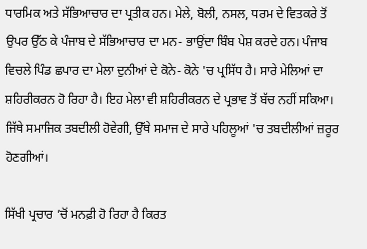ਧਾਰਮਿਕ ਅਤੇ ਸੱਭਿਆਚਾਰ ਦਾ ਪ੍ਰਤੀਕ ਹਨ। ਮੇਲੇ, ਬੋਲੀ, ਨਸਲ, ਧਰਮ ਦੇ ਵਿਤਕਰੇ ਤੋਂ ਉਪਰ ਉੱਠ ਕੇ ਪੰਜਾਬ ਦੇ ਸੱਭਿਆਚਾਰ ਦਾ ਮਨ- ਭਾਉਂਦਾ ਬਿੰਬ ਪੇਸ਼ ਕਰਦੇ ਹਨ। ਪੰਜਾਬ ਵਿਚਲੇ ਪਿੰਡ ਛਪਾਰ ਦਾ ਮੇਲਾ ਦੁਨੀਆਂ ਦੇ ਕੋਨੇ- ਕੋਨੇ 'ਚ ਪ੍ਰਸਿੱਧ ਹੈ। ਸਾਰੇ ਮੇਲਿਆਂ ਦਾ ਸ਼ਹਿਰੀਕਰਨ ਹੋ ਰਿਹਾ ਹੈ। ਇਹ ਮੇਲਾ ਵੀ ਸ਼ਹਿਰੀਕਰਨ ਦੇ ਪ੍ਰਭਾਵ ਤੋਂ ਬੱਚ ਨਹੀਂ ਸਕਿਆ। ਜਿੱਥੇ ਸਮਾਜਿਕ ਤਬਦੀਲੀ ਹੋਵੇਗੀ, ਉੱਥੇ ਸਮਾਜ ਦੇ ਸਾਰੇ ਪਹਿਲੂਆਂ 'ਚ ਤਬਦੀਲੀਆਂ ਜ਼ਰੂਰ ਹੋਣਗੀਆਂ।

ਸਿੱਖੀ ਪ੍ਰਚਾਰ ’ਚੋਂ ਮਨਫ਼ੀ ਹੋ ਰਿਹਾ ਹੈ ਕਿਰਤ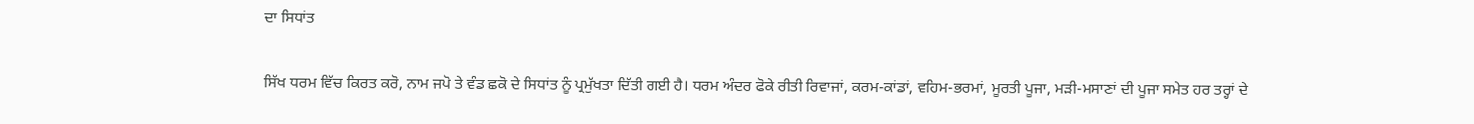ਦਾ ਸਿਧਾਂਤ

ਸਿੱਖ ਧਰਮ ਵਿੱਚ ਕਿਰਤ ਕਰੋ, ਨਾਮ ਜਪੋ ਤੇ ਵੰਡ ਛਕੋ ਦੇ ਸਿਧਾਂਤ ਨੂੰ ਪ੍ਰਮੁੱਖਤਾ ਦਿੱਤੀ ਗਈ ਹੈ। ਧਰਮ ਅੰਦਰ ਫੋਕੇ ਰੀਤੀ ਰਿਵਾਜਾਂ, ਕਰਮ-ਕਾਂਡਾਂ, ਵਹਿਮ-ਭਰਮਾਂ, ਮੂਰਤੀ ਪੂਜਾ, ਮੜੀ-ਮਸਾਣਾਂ ਦੀ ਪੂਜਾ ਸਮੇਤ ਹਰ ਤਰ੍ਹਾਂ ਦੇ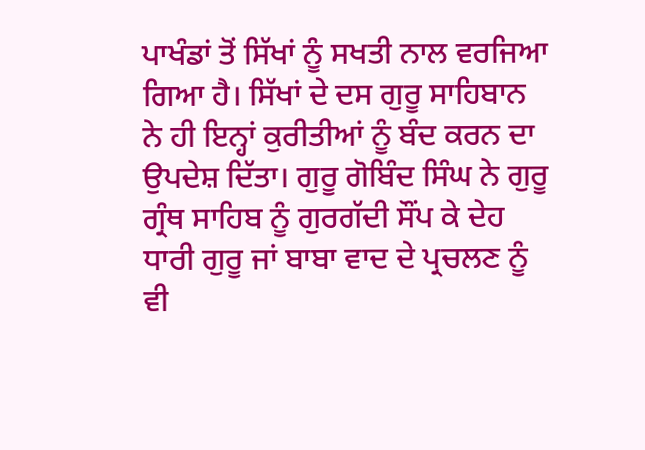ਪਾਖੰਡਾਂ ਤੋਂ ਸਿੱਖਾਂ ਨੂੰ ਸਖਤੀ ਨਾਲ ਵਰਜਿਆ ਗਿਆ ਹੈ। ਸਿੱਖਾਂ ਦੇ ਦਸ ਗੁਰੂ ਸਾਹਿਬਾਨ ਨੇ ਹੀ ਇਨ੍ਹਾਂ ਕੁਰੀਤੀਆਂ ਨੂੰ ਬੰਦ ਕਰਨ ਦਾ ਉਪਦੇਸ਼ ਦਿੱਤਾ। ਗੁਰੂ ਗੋਬਿੰਦ ਸਿੰਘ ਨੇ ਗੁਰੂ ਗ੍ਰੰਥ ਸਾਹਿਬ ਨੂੰ ਗੁਰਗੱਦੀ ਸੌਂਪ ਕੇ ਦੇਹ ਧਾਰੀ ਗੁਰੂ ਜਾਂ ਬਾਬਾ ਵਾਦ ਦੇ ਪ੍ਰਚਲਣ ਨੂੰ ਵੀ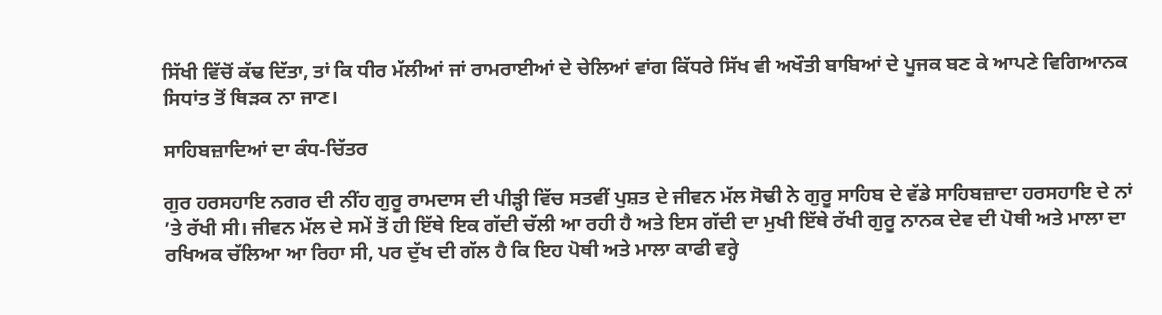ਸਿੱਖੀ ਵਿੱਚੋਂ ਕੱਢ ਦਿੱਤਾ, ਤਾਂ ਕਿ ਧੀਰ ਮੱਲੀਆਂ ਜਾਂ ਰਾਮਰਾਈਆਂ ਦੇ ਚੇਲਿਆਂ ਵਾਂਗ ਕਿੱਧਰੇ ਸਿੱਖ ਵੀ ਅਖੌਤੀ ਬਾਬਿਆਂ ਦੇ ਪੂਜਕ ਬਣ ਕੇ ਆਪਣੇ ਵਿਗਿਆਨਕ ਸਿਧਾਂਤ ਤੋਂ ਥਿੜਕ ਨਾ ਜਾਣ।

ਸਾਹਿਬਜ਼ਾਦਿਆਂ ਦਾ ਕੰਧ-ਚਿੱਤਰ

ਗੁਰ ਹਰਸਹਾਇ ਨਗਰ ਦੀ ਨੀਂਹ ਗੁਰੂ ਰਾਮਦਾਸ ਦੀ ਪੀੜ੍ਹੀ ਵਿੱਚ ਸਤਵੀਂ ਪੁਸ਼ਤ ਦੇ ਜੀਵਨ ਮੱਲ ਸੋਢੀ ਨੇ ਗੁਰੂ ਸਾਹਿਬ ਦੇ ਵੱਡੇ ਸਾਹਿਬਜ਼ਾਦਾ ਹਰਸਹਾਇ ਦੇ ਨਾਂ ’ਤੇ ਰੱਖੀ ਸੀ। ਜੀਵਨ ਮੱਲ ਦੇ ਸਮੇਂ ਤੋਂ ਹੀ ਇੱਥੇ ਇਕ ਗੱਦੀ ਚੱਲੀ ਆ ਰਹੀ ਹੈ ਅਤੇ ਇਸ ਗੱਦੀ ਦਾ ਮੁਖੀ ਇੱਥੇ ਰੱਖੀ ਗੁਰੂ ਨਾਨਕ ਦੇਵ ਦੀ ਪੋਥੀ ਅਤੇ ਮਾਲਾ ਦਾ ਰਖਿਅਕ ਚੱਲਿਆ ਆ ਰਿਹਾ ਸੀ, ਪਰ ਦੁੱਖ ਦੀ ਗੱਲ ਹੈ ਕਿ ਇਹ ਪੋਥੀ ਅਤੇ ਮਾਲਾ ਕਾਫੀ ਵਰ੍ਹੇ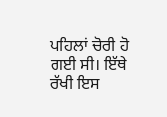ਪਹਿਲਾਂ ਚੋਰੀ ਹੋ ਗਈ ਸੀ। ਇੱਥੇ ਰੱਖੀ ਇਸ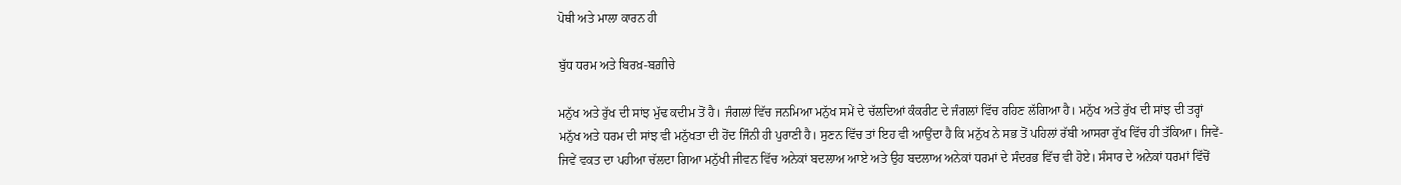ਪੋਥੀ ਅਤੇ ਮਾਲਾ ਕਾਰਨ ਹੀ

ਬੁੱਧ ਧਰਮ ਅਤੇ ਬਿਰਖ਼-ਬਗ਼ੀਚੇ

ਮਨੁੱਖ ਅਤੇ ਰੁੱਖ ਦੀ ਸਾਂਝ ਮੁੱਢ ਕਦੀਮ ਤੋਂ ਹੈ। ਜੰਗਲਾਂ ਵਿੱਚ ਜਨਮਿਆ ਮਨੁੱਖ ਸਮੇਂ ਦੇ ਚੱਲਦਿਆਂ ਕੰਕਰੀਟ ਦੇ ਜੰਗਲਾਂ ਵਿੱਚ ਰਹਿਣ ਲੱਗਿਆ ਹੈ। ਮਨੁੱਖ ਅਤੇ ਰੁੱਖ ਦੀ ਸਾਂਝ ਦੀ ਤਰ੍ਹਾਂ ਮਨੁੱਖ ਅਤੇ ਧਰਮ ਦੀ ਸਾਂਝ ਵੀ ਮਨੁੱਖਤਾ ਦੀ ਹੋਂਦ ਜਿੰਨੀ ਹੀ ਪੁਰਾਣੀ ਹੈ। ਸੁਣਨ ਵਿੱਚ ਤਾਂ ਇਹ ਵੀ ਆਉਂਦਾ ਹੈ ਕਿ ਮਨੁੱਖ ਨੇ ਸਭ ਤੋਂ ਪਹਿਲਾਂ ਰੱਬੀ ਆਸਰਾ ਰੁੱਖ ਵਿੱਚ ਹੀ ਤੱਕਿਆ। ਜਿਵੇਂ-ਜਿਵੇਂ ਵਕਤ ਦਾ ਪਹੀਆ ਚੱਲਦਾ ਗਿਆ ਮਨੁੱਖੀ ਜੀਵਨ ਵਿੱਚ ਅਨੇਕਾਂ ਬਦਲਾਅ ਆਏ ਅਤੇ ਉਹ ਬਦਲਾਅ ਅਨੇਕਾਂ ਧਰਮਾਂ ਦੇ ਸੰਦਰਭ ਵਿੱਚ ਵੀ ਹੋਏ। ਸੰਸਾਰ ਦੇ ਅਨੇਕਾਂ ਧਰਮਾਂ ਵਿੱਚੋਂ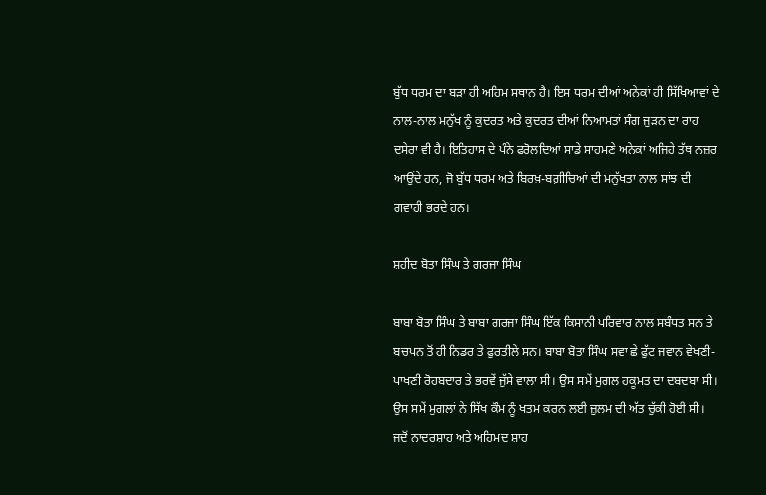ਬੁੱਧ ਧਰਮ ਦਾ ਬੜਾ ਹੀ ਅਹਿਮ ਸਥਾਨ ਹੈ। ਇਸ ਧਰਮ ਦੀਆਂ ਅਨੇਕਾਂ ਹੀ ਸਿੱਖਿਆਵਾਂ ਦੇ ਨਾਲ-ਨਾਲ ਮਨੁੱਖ ਨੂੰ ਕੁਦਰਤ ਅਤੇ ਕੁਦਰਤ ਦੀਆਂ ਨਿਆਮਤਾਂ ਸੰਗ ਜੁੜਨ ਦਾ ਰਾਹ ਦਸੇਰਾ ਵੀ ਹੈ। ਇਤਿਹਾਸ ਦੇ ਪੰਨੇ ਫਰੋਲਦਿਆਂ ਸਾਡੇ ਸਾਹਮਣੇ ਅਨੇਕਾਂ ਅਜਿਹੇ ਤੱਥ ਨਜ਼ਰ ਆਉਂਦੇ ਹਨ, ਜੋ ਬੁੱਧ ਧਰਮ ਅਤੇ ਬਿਰਖ਼-ਬਗ਼ੀਚਿਆਂ ਦੀ ਮਨੁੱਖਤਾ ਨਾਲ ਸਾਂਝ ਦੀ ਗਵਾਹੀ ਭਰਦੇ ਹਨ।

ਸ਼ਹੀਦ ਬੋਤਾ ਸਿੰਘ ਤੇ ਗਰਜਾ ਸਿੰਘ

ਬਾਬਾ ਬੋਤਾ ਸਿੰਘ ਤੇ ਬਾਬਾ ਗਰਜਾ ਸਿੰਘ ਇੱਕ ਕਿਸਾਨੀ ਪਰਿਵਾਰ ਨਾਲ ਸਬੰਧਤ ਸਨ ਤੇ ਬਚਪਨ ਤੋਂ ਹੀ ਨਿਡਰ ਤੇ ਫੁਰਤੀਲੇ ਸਨ। ਬਾਬਾ ਬੋਤਾ ਸਿੰਘ ਸਵਾ ਛੇ ਫੁੱਟ ਜਵਾਨ ਵੇਖਣੀ-ਪਾਖਣੀ ਰੋਹਬਦਾਰ ਤੇ ਭਰਵੇਂ ਜੁੱਸੇ ਵਾਲਾ ਸੀ। ਉਸ ਸਮੇਂ ਮੁਗਲ ਹਕੂਮਤ ਦਾ ਦਬਦਬਾ ਸੀ। ਉਸ ਸਮੇਂ ਮੁਗਲਾਂ ਨੇ ਸਿੱਖ ਕੌਮ ਨੂੰ ਖਤਮ ਕਰਨ ਲਈ ਜ਼ੁਲਮ ਦੀ ਅੱਤ ਚੁੱਕੀ ਹੋਈ ਸੀ। ਜਦੋਂ ਨਾਦਰਸ਼ਾਹ ਅਤੇ ਅਹਿਮਦ ਸ਼ਾਹ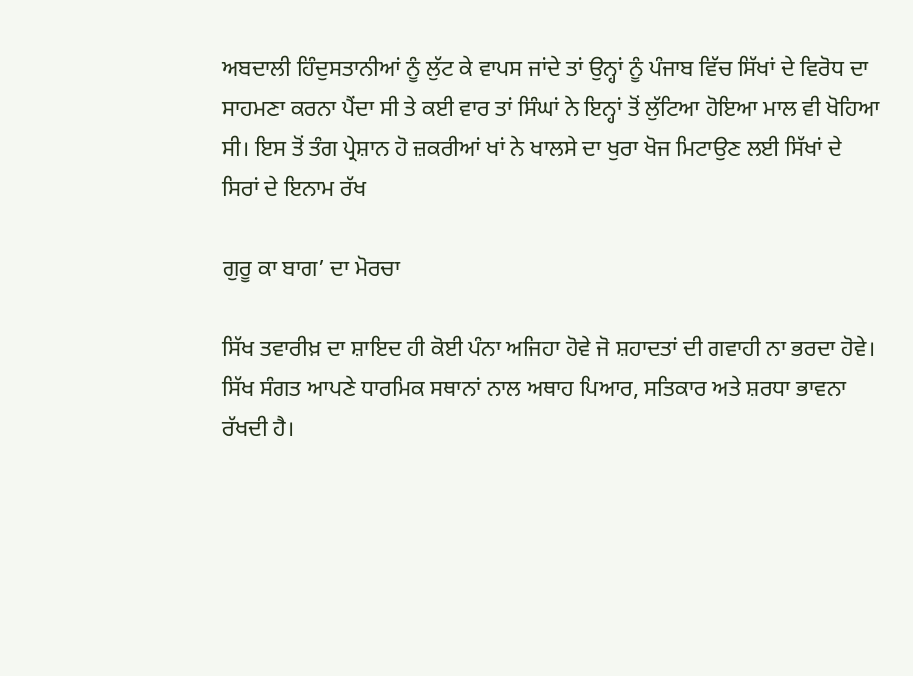ਅਬਦਾਲੀ ਹਿੰਦੁਸਤਾਨੀਆਂ ਨੂੰ ਲੁੱਟ ਕੇ ਵਾਪਸ ਜਾਂਦੇ ਤਾਂ ਉਨ੍ਹਾਂ ਨੂੰ ਪੰਜਾਬ ਵਿੱਚ ਸਿੱਖਾਂ ਦੇ ਵਿਰੋਧ ਦਾ ਸਾਹਮਣਾ ਕਰਨਾ ਪੈਂਦਾ ਸੀ ਤੇ ਕਈ ਵਾਰ ਤਾਂ ਸਿੰਘਾਂ ਨੇ ਇਨ੍ਹਾਂ ਤੋਂ ਲੁੱਟਿਆ ਹੋਇਆ ਮਾਲ ਵੀ ਖੋਹਿਆ ਸੀ। ਇਸ ਤੋਂ ਤੰਗ ਪ੍ਰੇਸ਼ਾਨ ਹੋ ਜ਼ਕਰੀਆਂ ਖਾਂ ਨੇ ਖਾਲਸੇ ਦਾ ਖੁਰਾ ਖੋਜ ਮਿਟਾਉਣ ਲਈ ਸਿੱਖਾਂ ਦੇ ਸਿਰਾਂ ਦੇ ਇਨਾਮ ਰੱਖ

ਗੁਰੂ ਕਾ ਬਾਗ’ ਦਾ ਮੋਰਚਾ

ਸਿੱਖ ਤਵਾਰੀਖ਼ ਦਾ ਸ਼ਾਇਦ ਹੀ ਕੋਈ ਪੰਨਾ ਅਜਿਹਾ ਹੋਵੇ ਜੋ ਸ਼ਹਾਦਤਾਂ ਦੀ ਗਵਾਹੀ ਨਾ ਭਰਦਾ ਹੋਵੇ। ਸਿੱਖ ਸੰਗਤ ਆਪਣੇ ਧਾਰਮਿਕ ਸਥਾਨਾਂ ਨਾਲ ਅਥਾਹ ਪਿਆਰ, ਸਤਿਕਾਰ ਅਤੇ ਸ਼ਰਧਾ ਭਾਵਨਾ ਰੱਖਦੀ ਹੈ।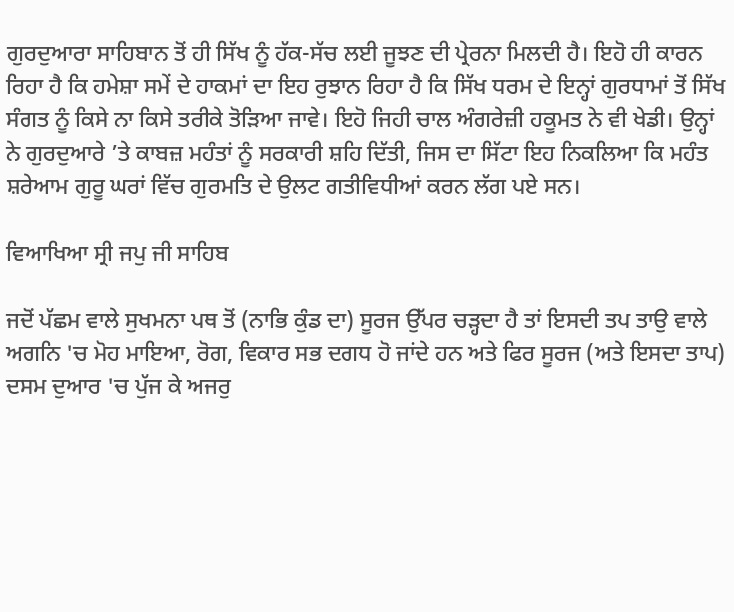ਗੁਰਦੁਆਰਾ ਸਾਹਿਬਾਨ ਤੋਂ ਹੀ ਸਿੱਖ ਨੂੰ ਹੱਕ-ਸੱਚ ਲਈ ਜੂਝਣ ਦੀ ਪ੍ਰੇਰਨਾ ਮਿਲਦੀ ਹੈ। ਇਹੋ ਹੀ ਕਾਰਨ ਰਿਹਾ ਹੈ ਕਿ ਹਮੇਸ਼ਾ ਸਮੇਂ ਦੇ ਹਾਕਮਾਂ ਦਾ ਇਹ ਰੁਝਾਨ ਰਿਹਾ ਹੈ ਕਿ ਸਿੱਖ ਧਰਮ ਦੇ ਇਨ੍ਹਾਂ ਗੁਰਧਾਮਾਂ ਤੋਂ ਸਿੱਖ ਸੰਗਤ ਨੂੰ ਕਿਸੇ ਨਾ ਕਿਸੇ ਤਰੀਕੇ ਤੋੜਿਆ ਜਾਵੇ। ਇਹੋ ਜਿਹੀ ਚਾਲ ਅੰਗਰੇਜ਼ੀ ਹਕੂਮਤ ਨੇ ਵੀ ਖੇਡੀ। ਉਨ੍ਹਾਂ ਨੇ ਗੁਰਦੁਆਰੇ ’ਤੇ ਕਾਬਜ਼ ਮਹੰਤਾਂ ਨੂੰ ਸਰਕਾਰੀ ਸ਼ਹਿ ਦਿੱਤੀ, ਜਿਸ ਦਾ ਸਿੱਟਾ ਇਹ ਨਿਕਲਿਆ ਕਿ ਮਹੰਤ ਸ਼ਰੇਆਮ ਗੁਰੂ ਘਰਾਂ ਵਿੱਚ ਗੁਰਮਤਿ ਦੇ ਉਲਟ ਗਤੀਵਿਧੀਆਂ ਕਰਨ ਲੱਗ ਪਏ ਸਨ।

ਵਿਆਖਿਆ ਸ੍ਰੀ ਜਪੁ ਜੀ ਸਾਹਿਬ

ਜਦੋਂ ਪੱਛਮ ਵਾਲੇ ਸੁਖਮਨਾ ਪਥ ਤੋਂ (ਨਾਭਿ ਕੁੰਡ ਦਾ) ਸੂਰਜ ਉੱਪਰ ਚੜ੍ਹਦਾ ਹੈ ਤਾਂ ਇਸਦੀ ਤਪ ਤਾਉ ਵਾਲੇ ਅਗਨਿ 'ਚ ਮੋਹ ਮਾਇਆ, ਰੋਗ, ਵਿਕਾਰ ਸਭ ਦਗਧ ਹੋ ਜਾਂਦੇ ਹਨ ਅਤੇ ਫਿਰ ਸੂਰਜ (ਅਤੇ ਇਸਦਾ ਤਾਪ) ਦਸਮ ਦੁਆਰ 'ਚ ਪੁੱਜ ਕੇ ਅਜਰੁ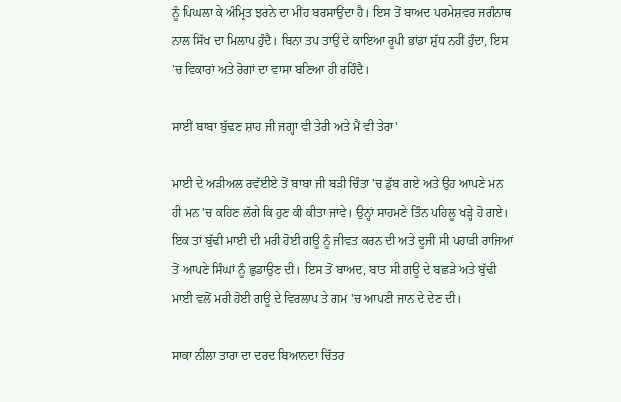ਨੂੰ ਪਿਘਲਾ ਕੇ ਅੰਮ੍ਰਿਤ ਝਰਨੇ ਦਾ ਮੀਂਹ ਬਰਸਾਉਂਦਾ ਹੈ। ਇਸ ਤੋਂ ਬਾਅਦ ਪਰਮੇਸ਼ਵਰ ਜਗੰਨਾਥ ਨਾਲ ਸਿੱਖ ਦਾ ਮਿਲਾਪ ਹੁੰਦੈ। ਬਿਨਾ ਤਪ ਤਾਉ ਦੇ ਕਾਇਆ ਰੂਪੀ ਭਾਂਡਾ ਸ਼ੁੱਧ ਨਹੀਂ ਹੁੰਦਾ, ਇਸ 'ਚ ਵਿਕਾਰਾਂ ਅਤੇ ਰੋਗਾਂ ਦਾ ਵਾਸਾ ਬਣਿਆ ਹੀ ਰਹਿੰਦੈ।

ਸਾਈਂ ਬਾਬਾ ਬੁੱਢਣ ਸ਼ਾਹ ਜੀ ਜਗ੍ਹਾ ਵੀ ਤੇਰੀ ਅਤੇ ਮੈਂ ਵੀ ਤੇਰਾ'

ਮਾਈ ਦੇ ਅੜੀਅਲ ਰਵੱਈਏ ਤੋਂ ਬਾਬਾ ਜੀ ਬੜੀ ਚਿੰਤਾ 'ਚ ਡੁੱਬ ਗਏ ਅਤੇ ਉਹ ਆਪਣੇ ਮਨ ਹੀ ਮਨ 'ਚ ਕਹਿਣ ਲੱਗੇ ਕਿ ਹੁਣ ਕੀ ਕੀਤਾ ਜਾਵੇ। ਉਨ੍ਹਾਂ ਸਾਹਮਣੇ ਤਿੰਨ ਪਹਿਲੂ ਖੜ੍ਹੇ ਹੋ ਗਏ। ਇਕ ਤਾਂ ਬੁੱਢੀ ਮਾਈ ਦੀ ਮਰੀ ਹੋਈ ਗਊ ਨੂੰ ਜੀਵਤ ਕਰਨ ਦੀ ਅਤੇ ਦੂਜੀ ਸੀ ਪਹਾੜੀ ਰਾਜਿਆਂ ਤੋਂ ਆਪਣੇ ਸਿੰਘਾਂ ਨੂੰ ਛੁਡਾਉਣ ਦੀ। ਇਸ ਤੋਂ ਬਾਅਦ, ਬਾਤ ਸੀ ਗਊ ਦੇ ਬਛੜੇ ਅਤੇ ਬੁੱਢੀ ਮਾਈ ਵਲੋਂ ਮਰੀ ਹੋਈ ਗਊ ਦੇ ਵਿਰਲਾਪ ਤੇ ਗਮ 'ਚ ਆਪਣੀ ਜਾਨ ਦੇ ਦੇਣ ਦੀ।

ਸਾਕਾ ਨੀਲਾ ਤਾਰਾ ਦਾ ਦਰਦ ਬਿਆਨਦਾ ਚਿੱਤਰ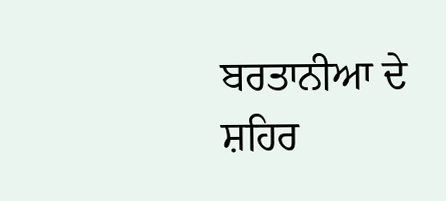ਬਰਤਾਨੀਆ ਦੇ ਸ਼ਹਿਰ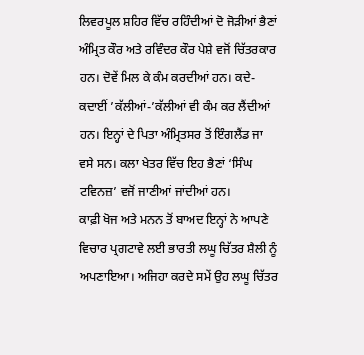ਲਿਵਰਪੂਲ ਸ਼ਹਿਰ ਵਿੱਚ ਰਹਿੰਦੀਆਂ ਦੋ ਜੋੜੀਆਂ ਭੈਣਾਂ ਅੰਮ੍ਰਿਤ ਕੌਰ ਅਤੇ ਰਵਿੰਦਰ ਕੌਰ ਪੇਸ਼ੇ ਵਜੋਂ ਚਿੱਤਰਕਾਰ ਹਨ। ਦੋਵੇਂ ਮਿਲ ਕੇ ਕੰਮ ਕਰਦੀਆਂ ਹਨ। ਕਦੇ-ਕਦਾਈਂ ’ਕੱਲੀਆਂ-’ਕੱਲੀਆਂ ਵੀ ਕੰਮ ਕਰ ਲੈਂਦੀਆਂ ਹਨ। ਇਨ੍ਹਾਂ ਦੇ ਪਿਤਾ ਅੰਮ੍ਰਿਤਸਰ ਤੋਂ ਇੰਗਲੈਂਡ ਜਾ ਵਸੇ ਸਨ। ਕਲਾ ਖੇਤਰ ਵਿੱਚ ਇਹ ਭੈਣਾਂ ‘ਸਿੰਘ ਟਵਿਨਜ਼’ ਵਜੋਂ ਜਾਣੀਆਂ ਜਾਂਦੀਆਂ ਹਨ।
ਕਾਫ਼ੀ ਖੋਜ ਅਤੇ ਮਨਨ ਤੋਂ ਬਾਅਦ ਇਨ੍ਹਾਂ ਨੇ ਆਪਣੇ ਵਿਚਾਰ ਪ੍ਰਗਟਾਵੇ ਲਈ ਭਾਰਤੀ ਲਘੂ ਚਿੱਤਰ ਸ਼ੈਲੀ ਨੂੰ ਅਪਣਾਇਆ। ਅਜਿਹਾ ਕਰਦੇ ਸਮੇਂ ਉਹ ਲਘੂ ਚਿੱਤਰ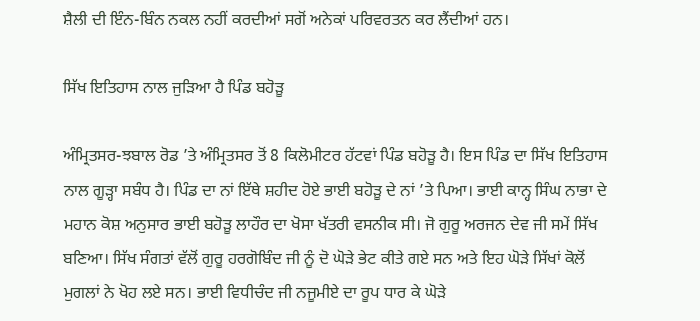ਸ਼ੈਲੀ ਦੀ ਇੰਨ-ਬਿੰਨ ਨਕਲ ਨਹੀਂ ਕਰਦੀਆਂ ਸਗੋਂ ਅਨੇਕਾਂ ਪਰਿਵਰਤਨ ਕਰ ਲੈਂਦੀਆਂ ਹਨ।

ਸਿੱਖ ਇਤਿਹਾਸ ਨਾਲ ਜੁੜਿਆ ਹੈ ਪਿੰਡ ਬਹੋੜੂ

ਅੰਮ੍ਰਿਤਸਰ-ਝਬਾਲ ਰੋਡ ’ਤੇ ਅੰਮ੍ਰਿਤਸਰ ਤੋਂ 8 ਕਿਲੋਮੀਟਰ ਹੱਟਵਾਂ ਪਿੰਡ ਬਹੋੜੂ ਹੈ। ਇਸ ਪਿੰਡ ਦਾ ਸਿੱਖ ਇਤਿਹਾਸ ਨਾਲ ਗੂੜ੍ਹਾ ਸਬੰਧ ਹੈ। ਪਿੰਡ ਦਾ ਨਾਂ ਇੱਥੇ ਸ਼ਹੀਦ ਹੋਏ ਭਾਈ ਬਹੋੜੂ ਦੇ ਨਾਂ ’ਤੇ ਪਿਆ। ਭਾਈ ਕਾਨ੍ਹ ਸਿੰਘ ਨਾਭਾ ਦੇ ਮਹਾਨ ਕੋਸ਼ ਅਨੁਸਾਰ ਭਾਈ ਬਹੋੜੂ ਲਾਹੌਰ ਦਾ ਖੋਸਾ ਖੱਤਰੀ ਵਸਨੀਕ ਸੀ। ਜੋ ਗੁਰੂ ਅਰਜਨ ਦੇਵ ਜੀ ਸਮੇਂ ਸਿੱਖ ਬਣਿਆ। ਸਿੱਖ ਸੰਗਤਾਂ ਵੱਲੋਂ ਗੁਰੂ ਹਰਗੋਬਿੰਦ ਜੀ ਨੂੰ ਦੋ ਘੋੜੇ ਭੇਟ ਕੀਤੇ ਗਏ ਸਨ ਅਤੇ ਇਹ ਘੋੜੇ ਸਿੱਖਾਂ ਕੋਲੋਂ ਮੁਗਲਾਂ ਨੇ ਖੋਹ ਲਏ ਸਨ। ਭਾਈ ਵਿਧੀਚੰਦ ਜੀ ਨਜੂਮੀਏ ਦਾ ਰੂਪ ਧਾਰ ਕੇ ਘੋੜੇ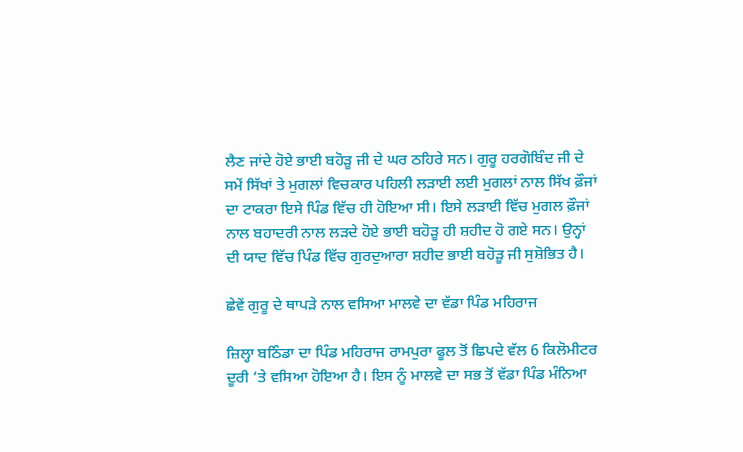ਲੈਣ ਜਾਂਦੇ ਹੋਏ ਭਾਈ ਬਹੋੜੂ ਜੀ ਦੇ ਘਰ ਠਹਿਰੇ ਸਨ। ਗੁਰੂ ਹਰਗੋਬਿੰਦ ਜੀ ਦੇ ਸਮੇਂ ਸਿੱਖਾਂ ਤੇ ਮੁਗਲਾਂ ਵਿਚਕਾਰ ਪਹਿਲੀ ਲੜਾਈ ਲਈ ਮੁਗਲਾਂ ਨਾਲ ਸਿੱਖ ਫ਼ੌਜਾਂ ਦਾ ਟਾਕਰਾ ਇਸੇ ਪਿੰਡ ਵਿੱਚ ਹੀ ਹੋਇਆ ਸੀ। ਇਸੇ ਲੜਾਈ ਵਿੱਚ ਮੁਗਲ ਫ਼ੌਜਾਂ ਨਾਲ ਬਹਾਦਰੀ ਨਾਲ ਲੜਦੇ ਹੋਏ ਭਾਈ ਬਹੋੜੂ ਹੀ ਸ਼ਹੀਦ ਹੋ ਗਏ ਸਨ। ਉਨ੍ਹਾਂ ਦੀ ਯਾਦ ਵਿੱਚ ਪਿੰਡ ਵਿੱਚ ਗੁਰਦੁਆਰਾ ਸ਼ਹੀਦ ਭਾਈ ਬਹੋੜੂ ਜੀ ਸੁਸ਼ੋਭਿਤ ਹੈ।

ਛੇਵੇਂ ਗੁਰੂ ਦੇ ਥਾਪੜੇ ਨਾਲ ਵਸਿਆ ਮਾਲਵੇ ਦਾ ਵੱਡਾ ਪਿੰਡ ਮਹਿਰਾਜ

ਜ਼ਿਲ੍ਹਾ ਬਠਿੰਡਾ ਦਾ ਪਿੰਡ ਮਹਿਰਾਜ ਰਾਮਪੁਰਾ ਫੂਲ ਤੋਂ ਛਿਪਦੇ ਵੱਲ 6 ਕਿਲੋਮੀਟਰ ਦੂਰੀ ’ਤੇ ਵਸਿਆ ਹੋਇਆ ਹੈ। ਇਸ ਨੂੰ ਮਾਲਵੇ ਦਾ ਸਭ ਤੋਂ ਵੱਡਾ ਪਿੰਡ ਮੰਨਿਆ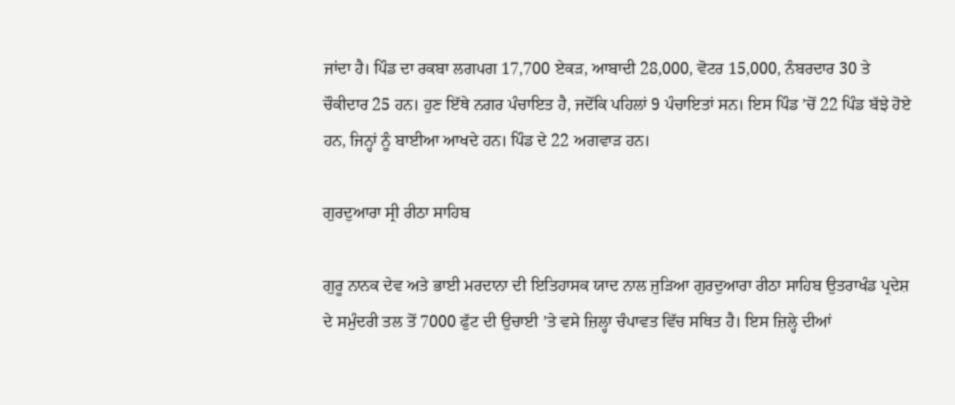ਜਾਂਦਾ ਹੈ। ਪਿੰਡ ਦਾ ਰਕਬਾ ਲਗਪਗ 17,700 ਏਕੜ, ਆਬਾਦੀ 28,000, ਵੋਟਰ 15,000, ਨੰਬਰਦਾਰ 30 ਤੇ ਚੌਕੀਦਾਰ 25 ਹਨ। ਹੁਣ ਇੱਥੇ ਨਗਰ ਪੰਚਾਇਤ ਹੈ, ਜਦੋਂਕਿ ਪਹਿਲਾਂ 9 ਪੰਚਾਇਤਾਂ ਸਨ। ਇਸ ਪਿੰਡ ’ਚੋਂ 22 ਪਿੰਡ ਬੱਝੇ ਹੋਏ ਹਨ, ਜਿਨ੍ਹਾਂ ਨੂੰ ਬਾਈਆ ਆਖਦੇ ਹਨ। ਪਿੰਡ ਦੇ 22 ਅਗਵਾੜ ਹਨ।

ਗੁਰਦੁਆਰਾ ਸ੍ਰੀ ਰੀਠਾ ਸਾਹਿਬ

ਗੁਰੂ ਨਾਨਕ ਦੇਵ ਅਤੇ ਭਾਈ ਮਰਦਾਨਾ ਦੀ ਇਤਿਹਾਸਕ ਯਾਦ ਨਾਲ ਜੁੜਿਆ ਗੁਰਦੁਆਰਾ ਰੀਠਾ ਸਾਹਿਬ ਉਤਰਾਖੰਡ ਪ੍ਰਦੇਸ਼ ਦੇ ਸਮੁੰਦਰੀ ਤਲ ਤੋਂ 7000 ਫੁੱਟ ਦੀ ਉਚਾਈ ’ਤੇ ਵਸੇ ਜ਼ਿਲ੍ਹਾ ਚੰਪਾਵਤ ਵਿੱਚ ਸਥਿਤ ਹੈ। ਇਸ ਜ਼ਿਲ੍ਹੇ ਦੀਆਂ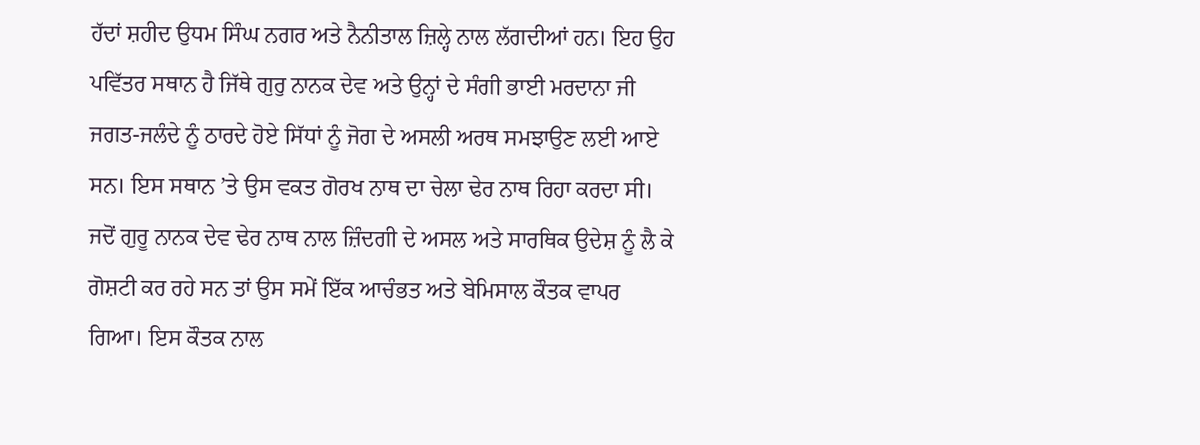ਹੱਦਾਂ ਸ਼ਹੀਦ ਉਧਮ ਸਿੰਘ ਨਗਰ ਅਤੇ ਨੈਨੀਤਾਲ ਜ਼ਿਲ੍ਹੇ ਨਾਲ ਲੱਗਦੀਆਂ ਹਨ। ਇਹ ਉਹ ਪਵਿੱਤਰ ਸਥਾਨ ਹੈ ਜਿੱਥੇ ਗੁਰੁ ਨਾਨਕ ਦੇਵ ਅਤੇ ਉਨ੍ਹਾਂ ਦੇ ਸੰਗੀ ਭਾਈ ਮਰਦਾਨਾ ਜੀ ਜਗਤ-ਜਲੰਦੇ ਨੂੰ ਠਾਰਦੇ ਹੋਏ ਸਿੱਧਾਂ ਨੂੰ ਜੋਗ ਦੇ ਅਸਲੀ ਅਰਥ ਸਮਝਾਉਣ ਲਈ ਆਏ ਸਨ। ਇਸ ਸਥਾਨ ’ਤੇ ਉਸ ਵਕਤ ਗੋਰਖ ਨਾਥ ਦਾ ਚੇਲਾ ਢੇਰ ਨਾਥ ਰਿਹਾ ਕਰਦਾ ਸੀ। ਜਦੋਂ ਗੁਰੂ ਨਾਨਕ ਦੇਵ ਢੇਰ ਨਾਥ ਨਾਲ ਜ਼ਿੰਦਗੀ ਦੇ ਅਸਲ ਅਤੇ ਸਾਰਥਿਕ ਉਦੇਸ਼ ਨੂੰ ਲੈ ਕੇ ਗੋਸ਼ਟੀ ਕਰ ਰਹੇ ਸਨ ਤਾਂ ਉਸ ਸਮੇਂ ਇੱਕ ਆਚੰਭਤ ਅਤੇ ਬੇਮਿਸਾਲ ਕੌਤਕ ਵਾਪਰ ਗਿਆ। ਇਸ ਕੌਤਕ ਨਾਲ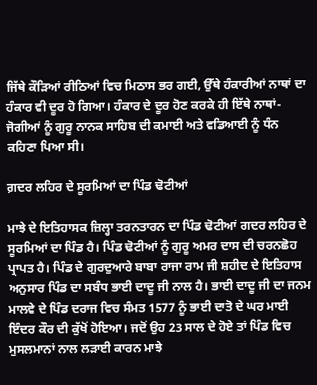ਜਿੱਥੇ ਕੌੜਿਆਂ ਰੀਠਿਆਂ ਵਿਚ ਮਿਠਾਸ ਭਰ ਗਈ, ਉੱਥੇ ਹੰਕਾਰੀਆਂ ਨਾਥਾਂ ਦਾ ਹੰਕਾਰ ਵੀ ਦੂਰ ਹੋ ਗਿਆ। ਹੰਕਾਰ ਦੇ ਦੂਰ ਹੋਣ ਕਰਕੇ ਹੀ ਇੱਥੇ ਨਾਥਾਂ-ਜੋਗੀਆਂ ਨੂੰ ਗੁਰੂ ਨਾਨਕ ਸਾਹਿਬ ਦੀ ਕਮਾਈ ਅਤੇ ਵਡਿਆਈ ਨੂੰ ਧੰਨ ਕਹਿਣਾ ਪਿਆ ਸੀ।

ਗ਼ਦਰ ਲਹਿਰ ਦੇ ਸੂਰਮਿਆਂ ਦਾ ਪਿੰਡ ਢੋਟੀਆਂ

ਮਾਝੇ ਦੇ ਇਤਿਹਾਸਕ ਜ਼ਿਲ੍ਹਾ ਤਰਨਤਾਰਨ ਦਾ ਪਿੰਡ ਢੋਟੀਆਂ ਗਦਰ ਲਹਿਰ ਦੇ ਸੂਰਮਿਆਂ ਦਾ ਪਿੰਡ ਹੈ। ਪਿੰਡ ਢੋਟੀਆਂ ਨੂੰ ਗੁਰੂ ਅਮਰ ਦਾਸ ਦੀ ਚਰਨਛੋਹ ਪ੍ਰਾਪਤ ਹੈ। ਪਿੰਡ ਦੇ ਗੁਰਦੁਆਰੇ ਬਾਬਾ ਰਾਜਾ ਰਾਮ ਜੀ ਸ਼ਹੀਦ ਦੇ ਇਤਿਹਾਸ ਅਨੁਸਾਰ ਪਿੰਡ ਦਾ ਸਬੰਧ ਭਾਈ ਦਾਦੂ ਜੀ ਨਾਲ ਹੈ। ਭਾਈ ਦਾਦੂ ਜੀ ਦਾ ਜਨਮ ਮਾਲਵੇ ਦੇ ਪਿੰਡ ਦਰਾਜ ਵਿਚ ਸੰਮਤ 1577 ਨੂੰ ਭਾਈ ਦਾਤੋ ਦੇ ਘਰ ਮਾਈ ਇੰਦਰ ਕੌਰ ਦੀ ਕੁੱਖੋਂ ਹੋਇਆ। ਜਦੋਂ ਉਹ 23 ਸਾਲ ਦੇ ਹੋਏ ਤਾਂ ਪਿੰਡ ਵਿਚ ਮੁਸਲਮਾਨਾਂ ਨਾਲ ਲੜਾਈ ਕਾਰਨ ਮਾਝੇ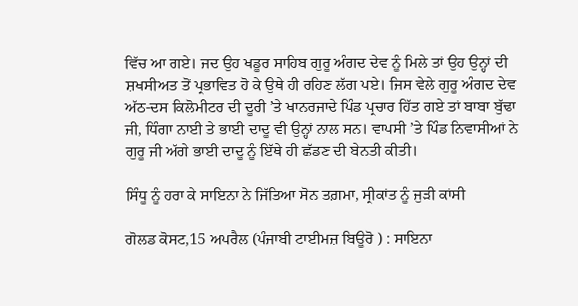ਵਿੱਚ ਆ ਗਏ। ਜਦ ਉਹ ਖਡੂਰ ਸਾਹਿਬ ਗੁਰੂ ਅੰਗਦ ਦੇਵ ਨੂੰ ਮਿਲੇ ਤਾਂ ਉਹ ਉਨ੍ਹਾਂ ਦੀ ਸ਼ਖਸੀਅਤ ਤੋਂ ਪ੍ਰਭਾਵਿਤ ਹੋ ਕੇ ਉਥੇ ਹੀ ਰਹਿਣ ਲੱਗ ਪਏ। ਜਿਸ ਵੇਲੇ ਗੁਰੂ ਅੰਗਦ ਦੇਵ ਅੱਠ-ਦਸ ਕਿਲੋਮੀਟਰ ਦੀ ਦੂਰੀ ’ਤੇ ਖਾਨਰਜਾਦੇ ਪਿੰਡ ਪ੍ਰਚਾਰ ਹਿੱਤ ਗਏ ਤਾਂ ਬਾਬਾ ਬੁੱਢਾ ਜੀ, ਧਿੰਗਾ ਨਾਈ ਤੇ ਭਾਈ ਦਾਦੂ ਵੀ ਉਨ੍ਹਾਂ ਨਾਲ ਸਨ। ਵਾਪਸੀ ’ਤੇ ਪਿੰਡ ਨਿਵਾਸੀਆਂ ਨੇ ਗੁਰੂ ਜੀ ਅੱਗੇ ਭਾਈ ਦਾਦੂ ਨੂੰ ਇੱਥੇ ਹੀ ਛੱਡਣ ਦੀ ਬੇਨਤੀ ਕੀਤੀ।

ਸਿੰਧੂ ਨੂੰ ਹਰਾ ਕੇ ਸਾਇਨਾ ਨੇ ਜਿੱਤਿਆ ਸੋਨ ਤਗ਼ਮਾ, ਸ੍ਰੀਕਾਂਤ ਨੂੰ ਜੁੜੀ ਕਾਂਸੀ

ਗੋਲਡ ਕੋਸਟ,15 ਅਪਰੈਲ (ਪੰਜਾਬੀ ਟਾਈਮਜ਼ ਬਿਊਰੋ ) : ਸਾਇਨਾ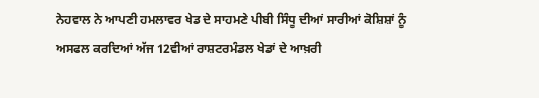ਨੇਹਵਾਲ ਨੇ ਆਪਣੀ ਹਮਲਾਵਰ ਖੇਡ ਦੇ ਸਾਹਮਣੇ ਪੀਬੀ ਸਿੰਧੂ ਦੀਆਂ ਸਾਰੀਆਂ ਕੋਸ਼ਿਸ਼ਾਂ ਨੂੰ ਅਸਫਲ ਕਰਦਿਆਂ ਅੱਜ 12ਵੀਆਂ ਰਾਸ਼ਟਰਮੰਡਲ ਖੇਡਾਂ ਦੇ ਆਖ਼ਰੀ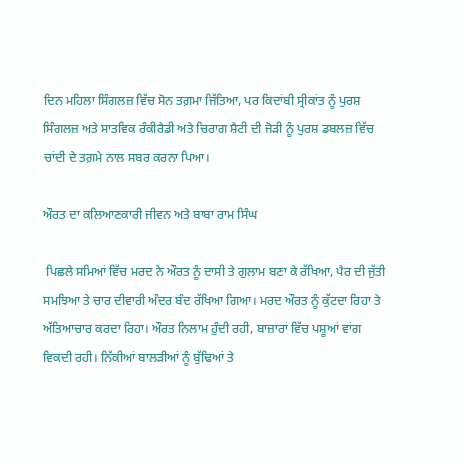ਦਿਨ ਮਹਿਲਾ ਸਿੰਗਲਜ਼ ਵਿੱਚ ਸੋਨ ਤਗ਼ਮਾ ਜਿੱਤਿਆ, ਪਰ ਕਿਦਾਂਬੀ ਸ੍ਰੀਕਾਂਤ ਨੂੰ ਪੁਰਸ਼ ਸਿੰਗਲਜ਼ ਅਤੇ ਸਾਤਵਿਕ ਰੰਕੀਰੈਡੀ ਅਤੇ ਚਿਰਾਗ ਸ਼ੈਟੀ ਦੀ ਜੋੜੀ ਨੂੰ ਪੁਰਸ਼ ਡਬਲਜ਼ ਵਿੱਚ ਚਾਂਦੀ ਦੇ ਤਗ਼ਮੇ ਨਾਲ ਸਬਰ ਕਰਨਾ ਪਿਆ।

ਔਰਤ ਦਾ ਕਲਿਆਣਕਾਰੀ ਜੀਵਨ ਅਤੇ ਬਾਬਾ ਰਾਮ ਸਿੰਘ

 ਪਿਛਲੇ ਸਮਿਆਂ ਵਿੱਚ ਮਰਦ ਨੇ ਔਰਤ ਨੂੰ ਦਾਸੀ ਤੇ ਗੁਲਾਮ ਬਣਾ ਕੇ ਰੱਖਿਆ, ਪੈਰ ਦੀ ਜੁੱਤੀ ਸਮਝਿਆ ਤੇ ਚਾਰ ਦੀਵਾਰੀ ਅੰਦਰ ਬੰਦ ਰੱਖਿਆ ਗਿਆ। ਮਰਦ ਔਰਤ ਨੂੰ ਕੁੱਟਦਾ ਰਿਹਾ ਤੇ ਅੱਤਿਆਚਾਰ ਕਰਦਾ ਰਿਹਾ। ਔਰਤ ਨਿਲਾਮ ਹੁੰਦੀ ਰਹੀ, ਬਾਜ਼ਾਰਾਂ ਵਿੱਚ ਪਸ਼ੂਆਂ ਵਾਂਗ ਵਿਕਦੀ ਰਹੀ। ਨਿੱਕੀਆਂ ਬਾਲੜੀਆਂ ਨੂੰ ਬੁੱਢਿਆਂ ਤੇ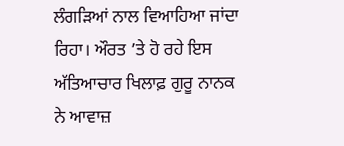ਲੰਗੜਿਆਂ ਨਾਲ ਵਿਆਹਿਆ ਜਾਂਦਾ ਰਿਹਾ। ਔਰਤ ’ਤੇ ਹੋ ਰਹੇ ਇਸ ਅੱਤਿਆਚਾਰ ਖਿਲਾਫ਼ ਗੁਰੂ ਨਾਨਕ ਨੇ ਆਵਾਜ਼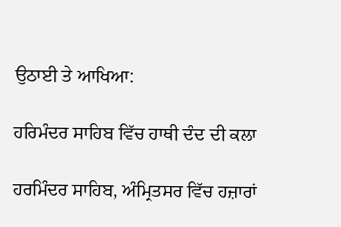ਉਠਾਈ ਤੇ ਆਖਿਆ:

ਹਰਿਮੰਦਰ ਸਾਹਿਬ ਵਿੱਚ ਹਾਥੀ ਦੰਦ ਦੀ ਕਲਾ

ਹਰਮਿੰਦਰ ਸਾਹਿਬ, ਅੰਮ੍ਰਿਤਸਰ ਵਿੱਚ ਹਜ਼ਾਰਾਂ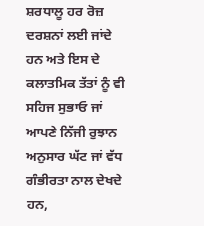ਸ਼ਰਧਾਲੂ ਹਰ ਰੋਜ਼ ਦਰਸ਼ਨਾਂ ਲਈ ਜਾਂਦੇ ਹਨ ਅਤੇ ਇਸ ਦੇ ਕਲਾਤਮਿਕ ਤੱਤਾਂ ਨੂੰ ਵੀ ਸਹਿਜ ਸੁਭਾਓ ਜਾਂ ਆਪਣੇ ਨਿੱਜੀ ਰੁਝਾਨ ਅਨੁਸਾਰ ਘੱਟ ਜਾਂ ਵੱਧ ਗੰਭੀਰਤਾ ਨਾਲ ਦੇਖਦੇ ਹਨ,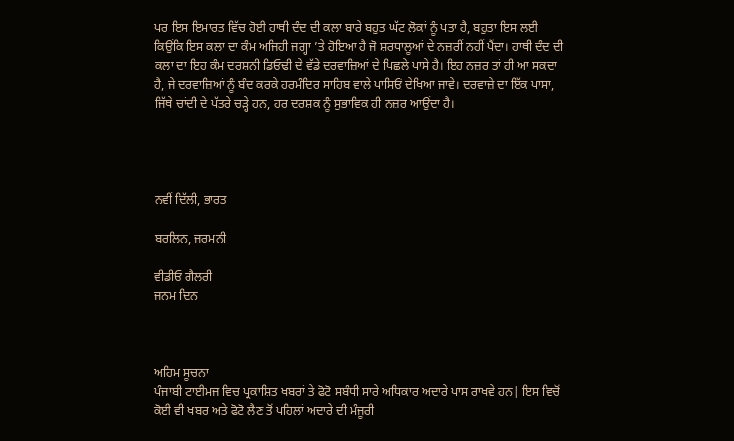ਪਰ ਇਸ ਇਮਾਰਤ ਵਿੱਚ ਹੋਈ ਹਾਥੀ ਦੰਦ ਦੀ ਕਲਾ ਬਾਰੇ ਬਹੁਤ ਘੱਟ ਲੋਕਾਂ ਨੂੰ ਪਤਾ ਹੈ, ਬਹੁਤਾ ਇਸ ਲਈ ਕਿਉਂਕਿ ਇਸ ਕਲਾ ਦਾ ਕੰਮ ਅਜਿਹੀ ਜਗ੍ਹਾ ’ਤੇ ਹੋਇਆ ਹੈ ਜੋ ਸ਼ਰਧਾਲੂਆਂ ਦੇ ਨਜ਼ਰੀਂ ਨਹੀਂ ਪੈਂਦਾ। ਹਾਥੀ ਦੰਦ ਦੀ ਕਲਾ ਦਾ ਇਹ ਕੰਮ ਦਰਸ਼ਨੀ ਡਿਓਢੀ ਦੇ ਵੱਡੇ ਦਰਵਾਜ਼ਿਆਂ ਦੇ ਪਿਛਲੇ ਪਾਸੇ ਹੈ। ਇਹ ਨਜ਼ਰ ਤਾਂ ਹੀ ਆ ਸਕਦਾ ਹੈ, ਜੇ ਦਰਵਾਜ਼ਿਆਂ ਨੂੰ ਬੰਦ ਕਰਕੇ ਹਰਮੰਦਿਰ ਸਾਹਿਬ ਵਾਲੇ ਪਾਸਿਓਂ ਦੇਖਿਆ ਜਾਵੇ। ਦਰਵਾਜ਼ੇ ਦਾ ਇੱਕ ਪਾਸਾ, ਜਿੱਥੇ ਚਾਂਦੀ ਦੇ ਪੱਤਰੇ ਚੜ੍ਹੇ ਹਨ, ਹਰ ਦਰਸ਼ਕ ਨੂੰ ਸੁਭਾਵਿਕ ਹੀ ਨਜ਼ਰ ਆਉਂਦਾ ਹੈ।




ਨਵੀਂ ਦਿੱਲੀ, ਭਾਰਤ

ਬਰਲਿਨ, ਜਰਮਨੀ

ਵੀਡੀਓ ਗੈਲਰੀ
ਜਨਮ ਦਿਨ



ਅਹਿਮ ਸੂਚਨਾ
ਪੰਜਾਬੀ ਟਾਈਮਜ ਵਿਚ ਪ੍ਰਕਾਸ਼ਿਤ ਖਬਰਾਂ ਤੇ ਫੋਟੋ ਸਬੰਧੀ ਸਾਰੇ ਅਧਿਕਾਰ ਅਦਾਰੇ ਪਾਸ ਰਾਖਵੇ ਹਨ| ਇਸ ਵਿਚੋਂ ਕੋਈ ਵੀ ਖਬਰ ਅਤੇ ਫੋਟੋ ਲੈਣ ਤੋਂ ਪਹਿਲਾਂ ਅਦਾਰੇ ਦੀ ਮੰਜੂਰੀ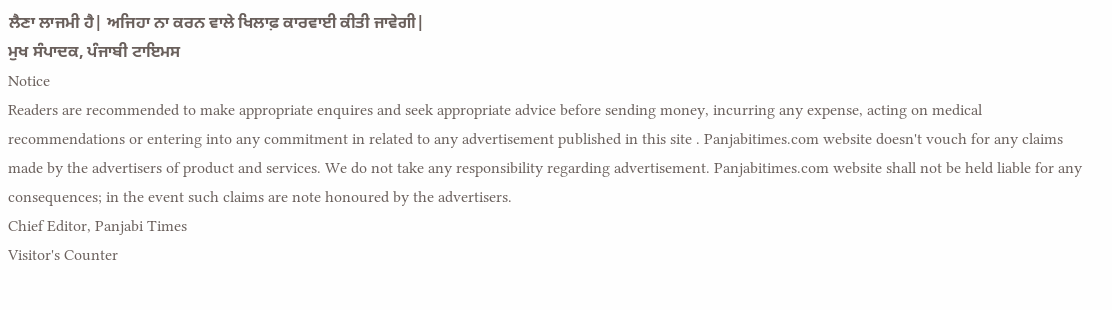ਲੈਣਾ ਲਾਜਮੀ ਹੈ| ਅਜਿਹਾ ਨਾ ਕਰਨ ਵਾਲੇ ਖਿਲਾਫ਼ ਕਾਰਵਾਈ ਕੀਤੀ ਜਾਵੇਗੀ|
ਮੁਖ ਸੰਪਾਦਕ, ਪੰਜਾਬੀ ਟਾਇਮਸ
Notice
Readers are recommended to make appropriate enquires and seek appropriate advice before sending money, incurring any expense, acting on medical recommendations or entering into any commitment in related to any advertisement published in this site . Panjabitimes.com website doesn't vouch for any claims made by the advertisers of product and services. We do not take any responsibility regarding advertisement. Panjabitimes.com website shall not be held liable for any consequences; in the event such claims are note honoured by the advertisers.
Chief Editor, Panjabi Times
Visitor's Counter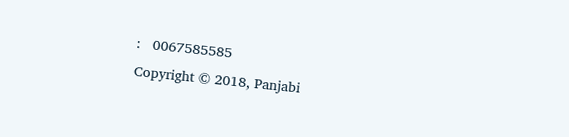:   0067585585
Copyright © 2018, Panjabi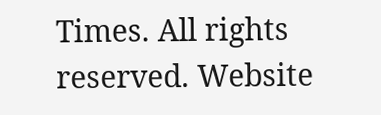Times. All rights reserved. Website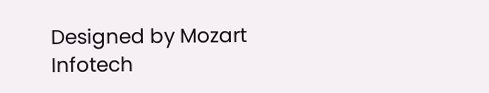Designed by Mozart Infotech